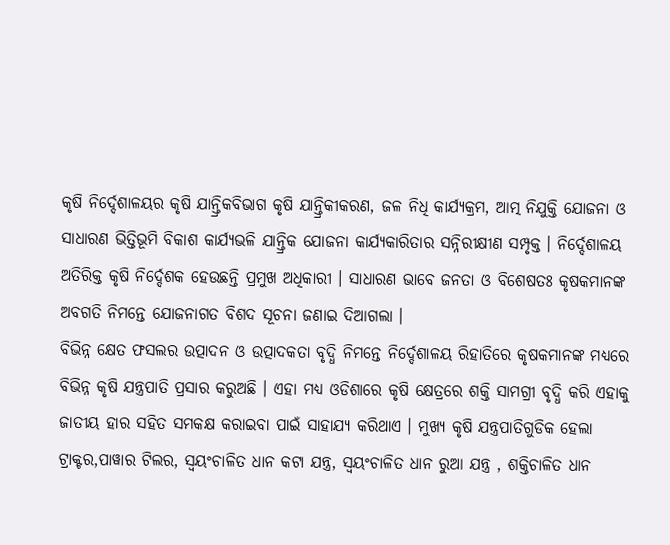କୃଷି ନିର୍ଦ୍ଦେଶାଳୟର କୃଷି ଯାନ୍ତ୍ରିକବିଭାଗ କୃଷି ଯାନ୍ତ୍ରିକୀକରଣ, ଜଳ ନିଧି କାର୍ଯ୍ୟକ୍ରମ, ଆତ୍ମ ନିଯୁକ୍ତି ଯୋଜନା ଓ ସାଧାରଣ ଭିତ୍ତିଭୂମି ବିକାଶ କାର୍ଯ୍ୟଭଳି ଯାନ୍ତ୍ରିକ ଯୋଜନା କାର୍ଯ୍ୟକାରିତାର ସନ୍ନିରୀକ୍ଷୀଣ ସମ୍ପୃକ୍ତ । ନିର୍ଦ୍ଦେଶାଳୟ ଅତିରିକ୍ତ କୃଷି ନିର୍ଦ୍ଦେଶକ ହେଉଛନ୍ତି ପ୍ରମୁଖ ଅଧିକାରୀ । ସାଧାରଣ ଭାବେ ଜନତା ଓ ବିଶେଷତଃ କୃଷକମାନଙ୍କ ଅବଗତି ନିମନ୍ତେ ଯୋଜନାଗତ ବିଶଦ ସୂଚନା ଜଣାଇ ଦିଆଗଲା ।
ବିଭିନ୍ନ କ୍ଷେତ ଫସଲର ଉତ୍ପାଦନ ଓ ଉତ୍ପାଦକତା ବୃଦ୍ଧି ନିମନ୍ତେ ନିର୍ଦ୍ଦେଶାଳୟ ରିହାତିରେ କୃଷକମାନଙ୍କ ମଧ୍ୟରେ ବିଭିନ୍ନ କୃଷି ଯନ୍ତ୍ରପାତି ପ୍ରସାର କରୁଅଛି । ଏହା ମଧ୍ୟ ଓଡିଶାରେ କୃଷି କ୍ଷେତ୍ରରେ ଶକ୍ତି ସାମଗ୍ରୀ ବୃଦ୍ଧି କରି ଏହାକୁ ଜାତୀୟ ହାର ସହିତ ସମକକ୍ଷ କରାଇବା ପାଇଁ ସାହାଯ୍ୟ କରିଥାଏ । ମୁଖ୍ୟ କୃଷି ଯନ୍ତ୍ରପାତିଗୁଡିକ ହେଲା ଟ୍ରାକ୍ଟର,ପାୱାର ଟିଲର, ସ୍ଵୟଂଚାଳିତ ଧାନ କଟା ଯନ୍ତ୍ର, ସ୍ଵୟଂଚାଳିତ ଧାନ ରୁଆ ଯନ୍ତ୍ର , ଶକ୍ତିଚାଳିତ ଧାନ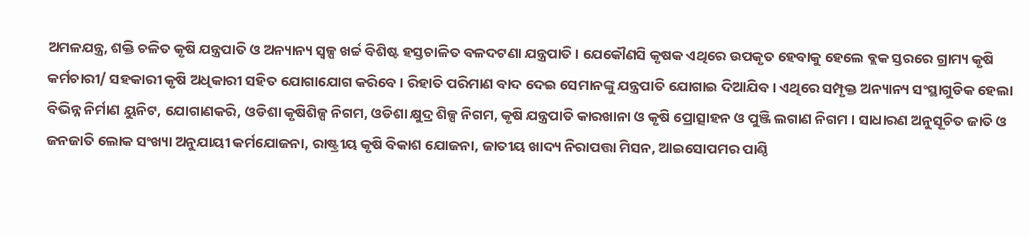ଅମଳଯନ୍ତ୍ର, ଶକ୍ତି ଚଳିତ କୃଷି ଯନ୍ତ୍ରପାତି ଓ ଅନ୍ୟାନ୍ୟ ସ୍ୱଳ୍ପ ଖର୍ଚ୍ଚ ବିଶିଷ୍ଟ ହସ୍ତଚାଳିତ ବଳଦଟଣା ଯନ୍ତ୍ରପାତି । ଯେକୌଣସି କୃଷକ ଏଥିରେ ଉପକୃତ ହେବାକୁ ହେଲେ ବ୍ଲକ ସ୍ତରରେ ଗ୍ରାମ୍ୟ କୃଷି କର୍ମଚାରୀ/ ସହକାରୀ କୃଷି ଅଧିକାରୀ ସହିତ ଯୋଗାଯୋଗ କରିବେ । ରିହାତି ପରିମାଣ ବାଦ ଦେଇ ସେମାନଙ୍କୁ ଯନ୍ତ୍ରପାତି ଯୋଗାଇ ଦିଆଯିବ । ଏଥିରେ ସମ୍ପୃକ୍ତ ଅନ୍ୟାନ୍ୟ ସଂସ୍ଥାଗୁଡିକ ହେଲା ବିଭିନ୍ନ ନିର୍ମାଣ ୟୁନିଟ, ଯୋଗାଣକରି, ଓଡିଶା କୃଷିଶିଳ୍ପ ନିଗମ, ଓଡିଶା କ୍ଷୁଦ୍ର ଶିଳ୍ପ ନିଗମ, କୃଷି ଯନ୍ତ୍ରପାତି କାରଖାନା ଓ କୃଷି ପ୍ରୋତ୍ସାହନ ଓ ପୁଞ୍ଜି ଲଗାଣ ନିଗମ । ସାଧାରଣ ଅନୁସୂଚିତ ଜାତି ଓ ଜନଜାତି ଲୋକ ସଂଖ୍ୟା ଅନୁଯାୟୀ କର୍ମଯୋଜନା, ରାଷ୍ଟ୍ରୀୟ କୃଷି ବିକାଶ ଯୋଜନା, ଜାତୀୟ ଖାଦ୍ୟ ନିରାପତ୍ତା ମିସନ, ଆଇସୋପମର ପାଣ୍ଠି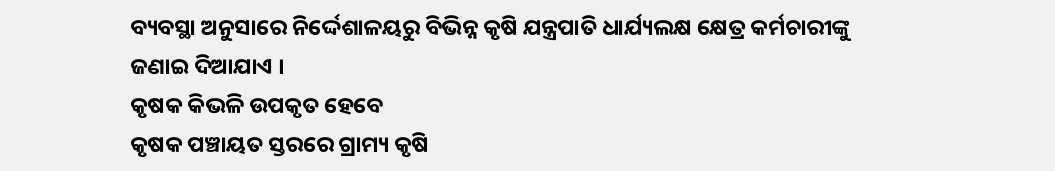ବ୍ୟବସ୍ଥା ଅନୁସାରେ ନିର୍ଦ୍ଦେଶାଳୟରୁ ବିଭିନ୍ନ କୃଷି ଯନ୍ତ୍ରପାତି ଧାର୍ଯ୍ୟଲକ୍ଷ କ୍ଷେତ୍ର କର୍ମଚାରୀଙ୍କୁ ଜଣାଇ ଦିଆଯାଏ ।
କୃଷକ କିଭଳି ଉପକୃତ ହେବେ
କୃଷକ ପଞ୍ଚାୟତ ସ୍ତରରେ ଗ୍ରାମ୍ୟ କୃଷି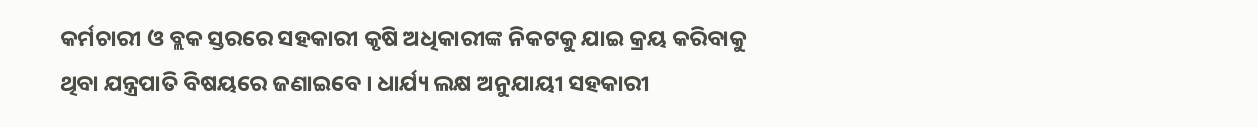କର୍ମଚାରୀ ଓ ବ୍ଲକ ସ୍ତରରେ ସହକାରୀ କୃଷି ଅଧିକାରୀଙ୍କ ନିକଟକୁ ଯାଇ କ୍ରୟ କରିବାକୁ ଥିବା ଯନ୍ତ୍ରପାତି ବିଷୟରେ ଜଣାଇବେ । ଧାର୍ଯ୍ୟ ଲକ୍ଷ ଅନୁଯାୟୀ ସହକାରୀ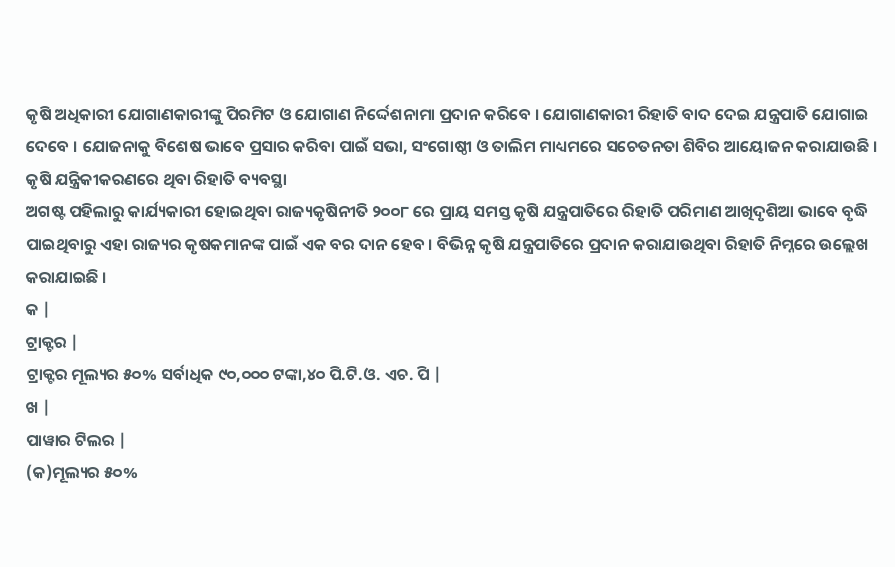କୃଷି ଅଧିକାରୀ ଯୋଗାଣକାରୀଙ୍କୁ ପିରମିଟ ଓ ଯୋଗାଣ ନିର୍ଦ୍ଦେଶନାମା ପ୍ରଦାନ କରିବେ । ଯୋଗାଣକାରୀ ରିହାତି ବାଦ ଦେଇ ଯନ୍ତ୍ରପାତି ଯୋଗାଇ ଦେବେ । ଯୋଜନାକୁ ବିଶେଷ ଭାବେ ପ୍ରସାର କରିବା ପାଇଁ ସଭା, ସଂଗୋଷ୍ଠୀ ଓ ତାଲିମ ମାଧ୍ୟମରେ ସଚେତନତା ଶିବିର ଆୟୋଜନ କରାଯାଉଛି ।
କୃଷି ଯନ୍ତ୍ରିକୀକରଣରେ ଥିବା ରିହାତି ବ୍ୟବସ୍ଥା
ଅଗଷ୍ଟ ପହିଲାରୁ କାର୍ଯ୍ୟକାରୀ ହୋଇଥିବା ରାଜ୍ୟକୃଷିନୀତି ୨୦୦୮ ରେ ପ୍ରାୟ ସମସ୍ତ କୃଷି ଯନ୍ତ୍ରପାତିରେ ରିହାତି ପରିମାଣ ଆଖିଦୃଶିଆ ଭାବେ ବୃଦ୍ଧି ପାଇଥିବାରୁ ଏହା ରାଜ୍ୟର କୃଷକମାନଙ୍କ ପାଇଁ ଏକ ବର ଦାନ ହେବ । ବିଭିନ୍ନ କୃଷି ଯନ୍ତ୍ରପାତିରେ ପ୍ରଦାନ କରାଯାଉଥିବା ରିହାତି ନିମ୍ନରେ ଉଲ୍ଲେଖ କରାଯାଇଛି ।
କ |
ଟ୍ରାକ୍ଟର |
ଟ୍ରାକ୍ଟର ମୂଲ୍ୟର ୫୦% ସର୍ବାଧିକ ୯୦,୦୦୦ ଟଙ୍କା,୪୦ ପି.ଟି.ଓ. ଏଚ. ପି |
ଖ |
ପାୱାର ଟିଲର |
(କ)ମୂଲ୍ୟର ୫୦%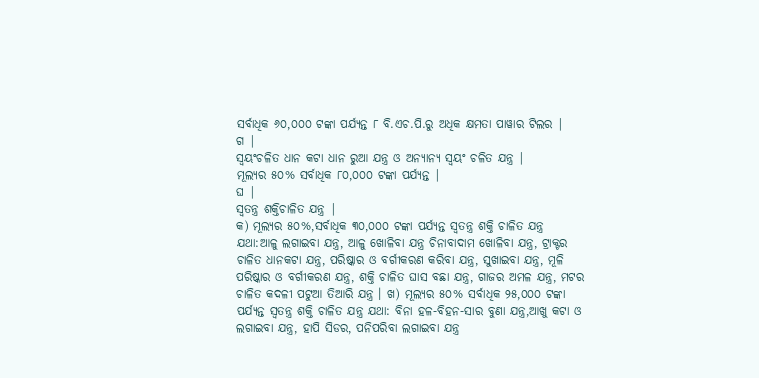ସର୍ବାଧିକ ୬୦,୦୦୦ ଟଙ୍କା ପର୍ଯ୍ୟନ୍ତ ୮ ବି.ଏଚ.ପି.ରୁ ଅଧିକ କ୍ଷମତା ପାୱାର ଟିଲର |
ଗ |
ସ୍ଵୟଂଚଳିତ ଧାନ କଟା ଧାନ ରୁଆ ଯନ୍ତ୍ର ଓ ଅନ୍ୟାନ୍ୟ ସ୍ଵୟଂ ଚଳିତ ଯନ୍ତ୍ର |
ମୂଲ୍ୟର ୫୦% ସର୍ବାଧିକ ୮୦,୦୦୦ ଟଙ୍କା ପର୍ଯ୍ୟନ୍ତ |
ଘ |
ସ୍ଵତନ୍ତ୍ର ଶକ୍ତିଚାଳିତ ଯନ୍ତ୍ର |
କ) ମୂଲ୍ୟର ୫୦%,ସର୍ବାଧିକ ୩୦,୦୦୦ ଟଙ୍କା ପର୍ଯ୍ୟନ୍ତ ସ୍ଵତନ୍ତ୍ର ଶକ୍ତି ଚାଳିତ ଯନ୍ତ୍ର ଯଥା:ଆଳୁ ଲଗାଇବା ଯନ୍ତ୍ର, ଆଳୁ ଖୋଳିବା ଯନ୍ତ୍ର ଚିନାବାଦାମ ଖୋଳିବା ଯନ୍ତ୍ର, ଟ୍ରାକ୍ଟର ଚାଳିତ ଧାନକଟା ଯନ୍ତ୍ର, ପରିଷ୍କାର ଓ ବର୍ଗୀକରଣ କରିବା ଯନ୍ତ୍ର, ସୁଖାଇବା ଯନ୍ତ୍ର, ମୂଳି ପରିଷ୍କାର ଓ ବର୍ଗୀକରଣ ଯନ୍ତ୍ର, ଶକ୍ତି ଚାଳିତ ଘାସ ବଛା ଯନ୍ତ୍ର, ଗାଜର ଅମଳ ଯନ୍ତ୍ର, ମଟର ଚାଳିତ କଦଳୀ ପଟୁଆ ତିଆରି ଯନ୍ତ୍ର । ଖ) ମୂଲ୍ୟର ୫୦% ସର୍ବାଧିକ ୨୫,୦୦୦ ଟଙ୍କା ପର୍ଯ୍ୟନ୍ତ ସ୍ଵତନ୍ତ୍ର ଶକ୍ତି ଚାଳିତ ଯନ୍ତ୍ର ଯଥା: ବିନା ହଳ-ବିହନ-ସାର ବୁଣା ଯନ୍ତ୍ର,ଆଖୁ କଟା ଓ ଲଗାଇବା ଯନ୍ତ୍ର, ହାପି ସିଡର, ପନିପରିବା ଲଗାଇବା ଯନ୍ତ୍ର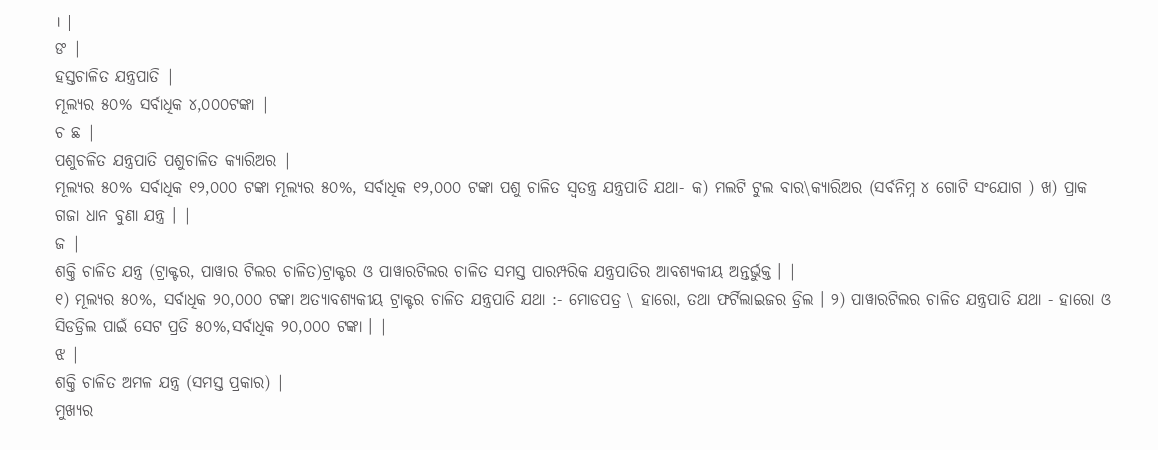। |
ଙ |
ହସ୍ତଚାଳିତ ଯନ୍ତ୍ରପାତି |
ମୂଲ୍ୟର ୫୦% ସର୍ବାଧିକ ୪,୦୦୦ଟଙ୍କା |
ଚ ଛ |
ପଶୁଚଳିତ ଯନ୍ତ୍ରପାତି ପଶୁଚାଳିତ କ୍ୟାରିଅର |
ମୂଲ୍ୟର ୫୦% ସର୍ବାଧିକ ୧୨,୦୦୦ ଟଙ୍କା ମୂଲ୍ୟର ୫୦%, ସର୍ବାଧିକ ୧୨,୦୦୦ ଟଙ୍କା ପଶୁ ଚାଳିତ ସ୍ଵତନ୍ତ୍ର ଯନ୍ତ୍ରପାତି ଯଥା- କ) ମଲଟି ଟୁଲ ବାର\କ୍ୟାରିଅର (ସର୍ବନିମ୍ନ ୪ ଗୋଟି ସଂଯୋଗ ) ଖ) ପ୍ରାକ ଗଜା ଧାନ ବୁଣା ଯନ୍ତ୍ର । |
ଜ |
ଶକ୍ତି ଚାଳିତ ଯନ୍ତ୍ର (ଟ୍ରାକ୍ଟର, ପାୱାର ଟିଲର ଚାଳିତ)ଟ୍ରାକ୍ଟର ଓ ପାୱାରଟିଲର ଚାଳିତ ସମସ୍ତ ପାରମ୍ପରିକ ଯନ୍ତ୍ରପାତିର ଆବଶ୍ୟକୀୟ ଅନ୍ତର୍ଭୁକ୍ତ । |
୧) ମୂଲ୍ୟର ୫୦%, ସର୍ବାଧିକ ୨୦,୦୦୦ ଟଙ୍କା ଅତ୍ୟାବଶ୍ୟକୀୟ ଟ୍ରାକ୍ଟର ଚାଳିତ ଯନ୍ତ୍ରପାତି ଯଥା :- ମୋଡପତ୍ର \ ହାରୋ, ତଥା ଫର୍ଟିଲାଇଜର ଡ୍ରିଲ । ୨) ପାୱାରଟିଲର ଚାଳିତ ଯନ୍ତ୍ରପାତି ଯଥା - ହାରୋ ଓ ସିଡଡ୍ରିଲ ପାଇଁ ସେଟ ପ୍ରତି ୫୦%,ସର୍ବାଧିକ ୨୦,୦୦୦ ଟଙ୍କା । |
ଝ |
ଶକ୍ତି ଚାଳିତ ଅମଳ ଯନ୍ତ୍ର (ସମସ୍ତ ପ୍ରକାର) |
ମୁଖ୍ୟର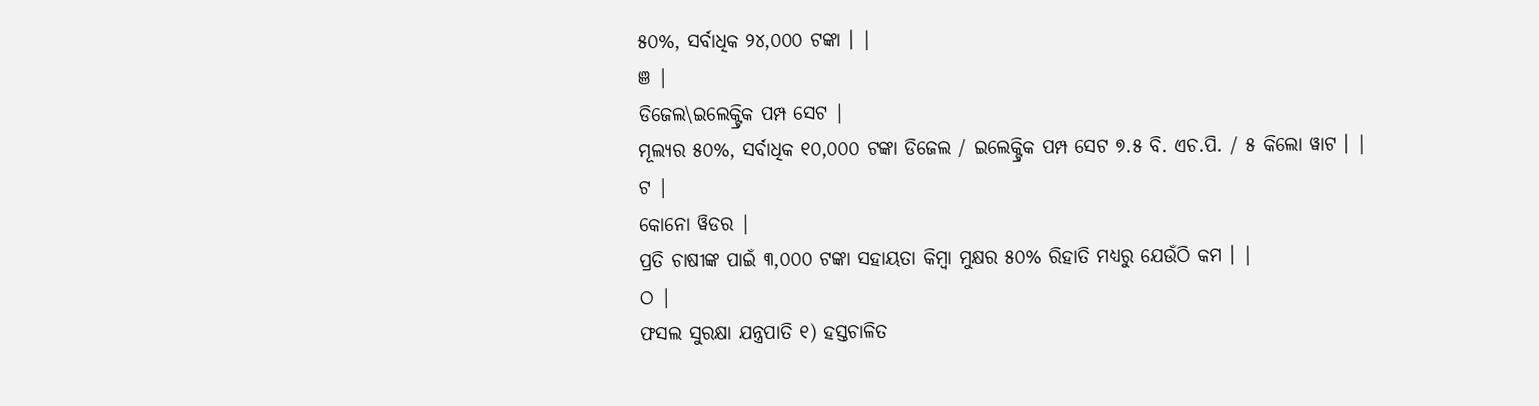୫୦%, ସର୍ବାଧିକ ୨୪,୦୦୦ ଟଙ୍କା । |
ଞ |
ଡିଜେଲ\ଇଲେକ୍ଟ୍ରିକ ପମ୍ପ ସେଟ |
ମୂଲ୍ୟର ୫୦%, ସର୍ବାଧିକ ୧୦,୦୦୦ ଟଙ୍କା ଡିଜେଲ / ଇଲେକ୍ଟ୍ରିକ ପମ୍ପ ସେଟ ୭.୫ ବି. ଏଚ.ପି. / ୫ କିଲୋ ୱାଟ । |
ଟ |
କୋନୋ ୱିଡର |
ପ୍ରତି ଚାଷୀଙ୍କ ପାଇଁ ୩,୦୦୦ ଟଙ୍କା ସହାୟତା କିମ୍ବା ମୁକ୍ଷର ୫୦% ରିହାତି ମଧ୍ୟରୁ ଯେଉଁଠି କମ । |
ଠ |
ଫସଲ ସୁରକ୍ଷା ଯନ୍ତ୍ରପାତି ୧) ହସ୍ତଚାଳିତ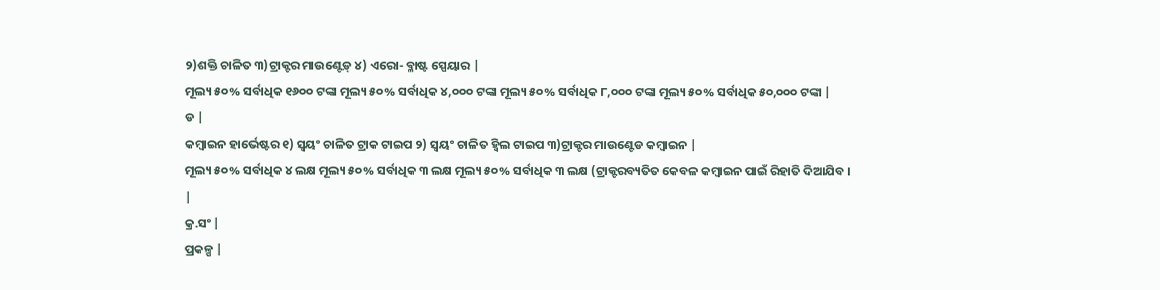୨)ଶକ୍ତି ଚାଳିତ ୩)ଟ୍ରାକ୍ଟର ମାଉଣ୍ଟେଡ଼୍ ୪) ଏରୋ- ବ୍ଳାଷ୍ଟ ସ୍ପେୟାର |
ମୂଲ୍ୟ ୫୦% ସର୍ବାଧିକ ୧୬୦୦ ଟଙ୍କା ମୂଲ୍ୟ ୫୦% ସର୍ବାଧିକ ୪,୦୦୦ ଟଙ୍କା ମୂଲ୍ୟ ୫୦% ସର୍ବାଧିକ ୮,୦୦୦ ଟଙ୍କା ମୂଲ୍ୟ ୫୦% ସର୍ବାଧିକ ୫୦,୦୦୦ ଟଙ୍କା |
ଡ |
କମ୍ବାଇନ ହାର୍ଭେଷ୍ଟର ୧) ସ୍ଵୟଂ ଚାଳିତ ଟ୍ରାକ ଟାଇପ ୨) ସ୍ଵୟଂ ଚାଳିତ ହ୍ଵିଲ ଟାଇପ ୩)ଟ୍ରାକ୍ଟର ମାଉଣ୍ଟେଡ କମ୍ବାଇନ |
ମୂଲ୍ୟ ୫୦% ସର୍ବାଧିକ ୪ ଲକ୍ଷ ମୂଲ୍ୟ ୫୦% ସର୍ବାଧିକ ୩ ଲକ୍ଷ ମୂଲ୍ୟ ୫୦% ସର୍ବାଧିକ ୩ ଲକ୍ଷ (ଟ୍ରାକ୍ଟରବ୍ୟତିତ କେବଳ କମ୍ବାଇନ ପାଇଁ ରିହାତି ଦିଆଯିବ ।
|
କ୍ର.ସଂ |
ପ୍ରକଳ୍ପ |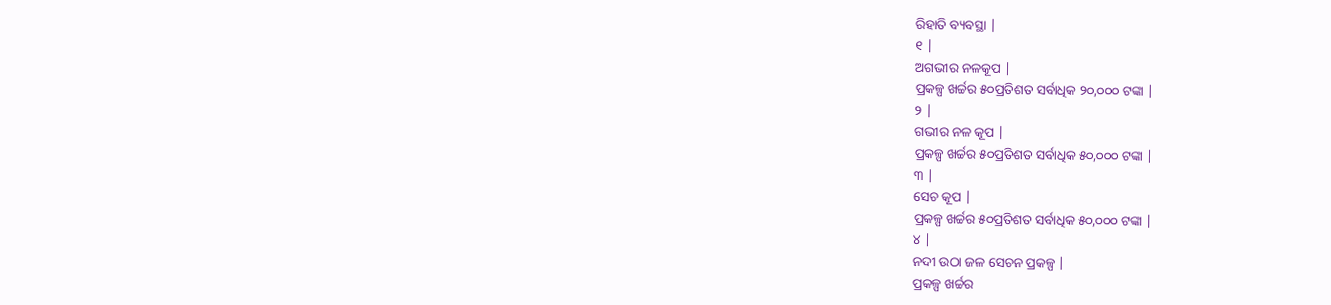ରିହାତି ବ୍ୟବସ୍ଥା |
୧ |
ଅଗଭୀର ନଳକୂପ |
ପ୍ରକଳ୍ପ ଖର୍ଚ୍ଚର ୫୦ପ୍ରତିଶତ ସର୍ବାଧିକ ୨୦,୦୦୦ ଟଙ୍କା |
୨ |
ଗଭୀର ନଳ କୂପ |
ପ୍ରକଳ୍ପ ଖର୍ଚ୍ଚର ୫୦ପ୍ରତିଶତ ସର୍ବାଧିକ ୫୦,୦୦୦ ଟଙ୍କା |
୩ |
ସେଚ କୂପ |
ପ୍ରକଳ୍ପ ଖର୍ଚ୍ଚର ୫୦ପ୍ରତିଶତ ସର୍ବାଧିକ ୫୦,୦୦୦ ଟଙ୍କା |
୪ |
ନଦୀ ଉଠା ଜଳ ସେଚନ ପ୍ରକଳ୍ପ |
ପ୍ରକଳ୍ପ ଖର୍ଚ୍ଚର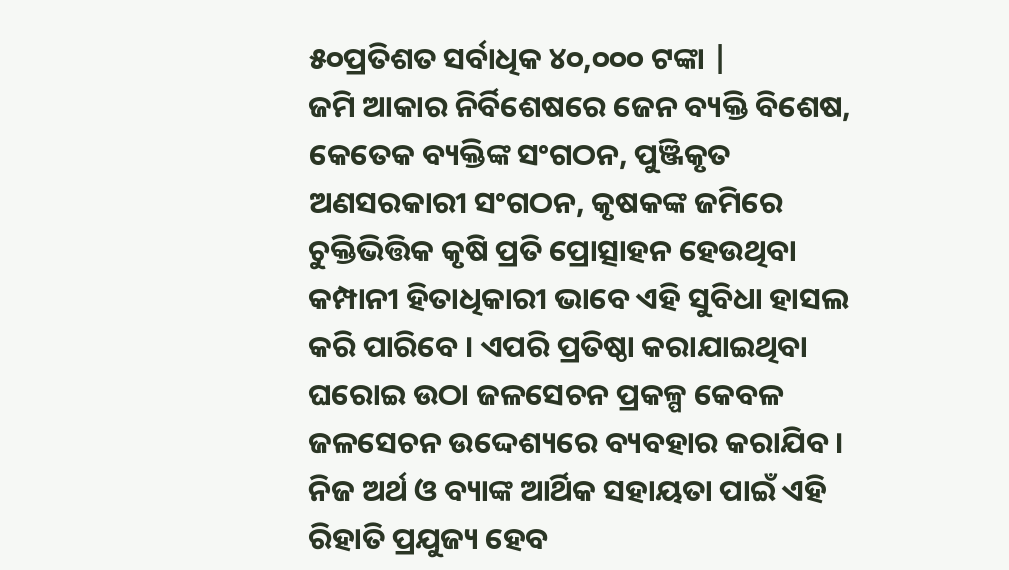୫୦ପ୍ରତିଶତ ସର୍ବାଧିକ ୪୦,୦୦୦ ଟଙ୍କା |
ଜମି ଆକାର ନିର୍ବିଶେଷରେ ଜେନ ବ୍ୟକ୍ତି ବିଶେଷ, କେତେକ ବ୍ୟକ୍ତିଙ୍କ ସଂଗଠନ, ପୁଞ୍ଜିକୃତ ଅଣସରକାରୀ ସଂଗଠନ, କୃଷକଙ୍କ ଜମିରେ ଚୁକ୍ତିଭିତ୍ତିକ କୃଷି ପ୍ରତି ପ୍ରୋତ୍ସାହନ ହେଉଥିବା କମ୍ପାନୀ ହିତାଧିକାରୀ ଭାବେ ଏହି ସୁବିଧା ହାସଲ କରି ପାରିବେ । ଏପରି ପ୍ରତିଷ୍ଠା କରାଯାଇଥିବା ଘରୋଇ ଉଠା ଜଳସେଚନ ପ୍ରକଳ୍ପ କେବଳ ଜଳସେଚନ ଉଦ୍ଦେଶ୍ୟରେ ବ୍ୟବହାର କରାଯିବ । ନିଜ ଅର୍ଥ ଓ ବ୍ୟାଙ୍କ ଆର୍ଥିକ ସହାୟତା ପାଇଁ ଏହି ରିହାତି ପ୍ରଯୁଜ୍ୟ ହେବ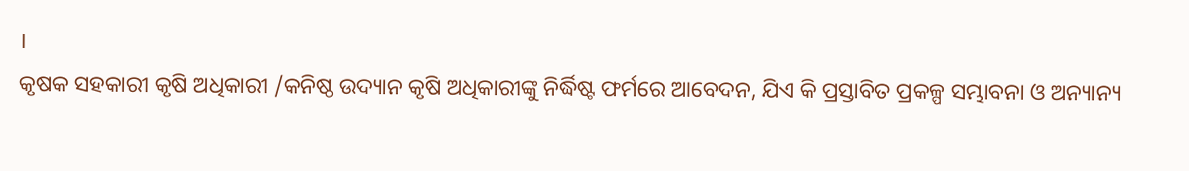।
କୃଷକ ସହକାରୀ କୃଷି ଅଧିକାରୀ /କନିଷ୍ଠ ଉଦ୍ୟାନ କୃଷି ଅଧିକାରୀଙ୍କୁ ନିର୍ଦ୍ଧିଷ୍ଟ ଫର୍ମରେ ଆବେଦନ, ଯିଏ କି ପ୍ରସ୍ତାବିତ ପ୍ରକଳ୍ପ ସମ୍ଭାବନା ଓ ଅନ୍ୟାନ୍ୟ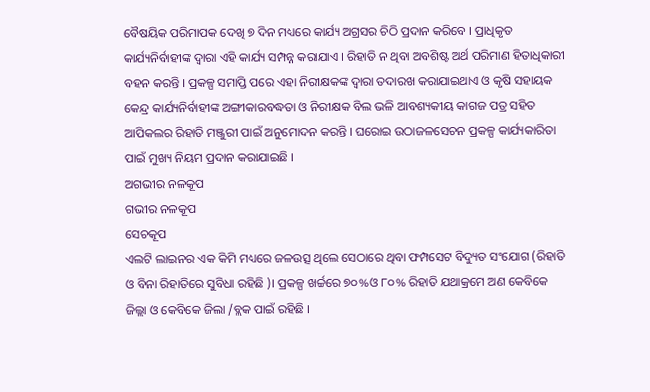ବୈଷୟିକ ପରିମାପକ ଦେଖି ୭ ଦିନ ମଧ୍ୟରେ କାର୍ଯ୍ୟ ଅଗ୍ରସର ଚିଠି ପ୍ରଦାନ କରିବେ । ପ୍ରାଧିକୃତ କାର୍ଯ୍ୟନିର୍ବାହୀଙ୍କ ଦ୍ଵାରା ଏହି କାର୍ଯ୍ୟ ସମ୍ପନ୍ନ କରାଯାଏ । ରିହାତି ନ ଥିବା ଅବଶିଷ୍ଟ ଅର୍ଥ ପରିମାଣ ହିତାଧିକାରୀ ବହନ କରନ୍ତି । ପ୍ରକଳ୍ପ ସମାପ୍ତି ପରେ ଏହା ନିରୀକ୍ଷକଙ୍କ ଦ୍ଵାରା ତଦାରଖ କରାଯାଇଥାଏ ଓ କୃଷି ସହାୟକ କେନ୍ଦ୍ର କାର୍ଯ୍ୟନିର୍ବାହୀଙ୍କ ଅଙ୍ଗୀକାରବଦ୍ଧତା ଓ ନିରୀକ୍ଷକ ବିଲ ଭଳି ଆବଶ୍ୟକୀୟ କାଗଜ ପତ୍ର ସହିତ ଆପିକଲର ରିହାତି ମଞ୍ଜୁରୀ ପାଇଁ ଅନୁମୋଦନ କରନ୍ତି । ଘରୋଇ ଉଠାଜଳସେଚନ ପ୍ରକଳ୍ପ କାର୍ଯ୍ୟକାରିତା ପାଇଁ ମୁଖ୍ୟ ନିୟମ ପ୍ରଦାନ କରାଯାଇଛି ।
ଅଗଭୀର ନଳକୂପ
ଗଭୀର ନଳକୂପ
ସେଚକୂପ
ଏଲଟି ଲାଇନର ଏକ କିମି ମଧ୍ୟରେ ଜଳଉତ୍ସ ଥିଲେ ସେଠାରେ ଥିବା ଫମ୍ପସେଟ ବିଦ୍ୟୁତ ସଂଯୋଗ (ରିହାତି ଓ ବିନା ରିହାତିରେ ସୁବିଧା ରହିଛି )। ପ୍ରକଳ୍ପ ଖର୍ଚ୍ଚରେ ୭୦%ଓ ୮୦% ରିହାତି ଯଥାକ୍ରମେ ଅଣ କେବିକେ ଜିଲ୍ଲା ଓ କେବିକେ ଜିଲା /ବ୍ଲକ ପାଇଁ ରହିଛି ।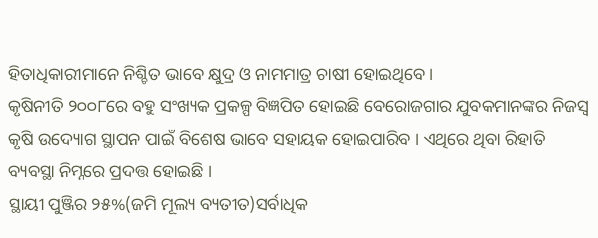ହିତାଧିକାରୀମାନେ ନିଶ୍ଚିତ ଭାବେ କ୍ଷୁଦ୍ର ଓ ନାମମାତ୍ର ଚାଷୀ ହୋଇଥିବେ ।
କୃଷିନୀତି ୨୦୦୮ରେ ବହୁ ସଂଖ୍ୟକ ପ୍ରକଳ୍ପ ବିଜ୍ଞପିତ ହୋଇଛି ବେରୋଜଗାର ଯୁବକମାନଙ୍କର ନିଜସ୍ଵ କୃଷି ଉଦ୍ୟୋଗ ସ୍ଥାପନ ପାଇଁ ବିଶେଷ ଭାବେ ସହାୟକ ହୋଇପାରିବ । ଏଥିରେ ଥିବା ରିହାତି ବ୍ୟବସ୍ଥା ନିମ୍ନରେ ପ୍ରଦତ୍ତ ହୋଇଛି ।
ସ୍ଥାୟୀ ପୁଞ୍ଜିର ୨୫%(ଜମି ମୂଲ୍ୟ ବ୍ୟତୀତ)ସର୍ବାଧିକ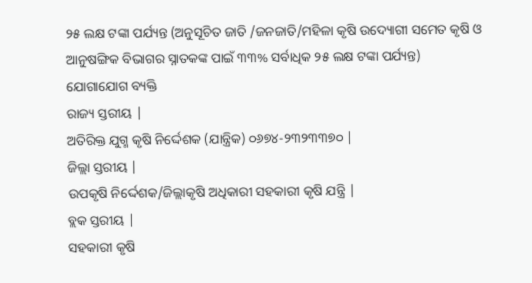୨୫ ଲକ୍ଷ ଟଙ୍କା ପର୍ଯ୍ୟନ୍ତ (ଅନୁସୂଚିତ ଜାତି /ଜନଜାତି/ମହିଳା କୃଷି ଉଦ୍ୟୋଗୀ ସମେତ କୃଷି ଓ ଆନୁଷଙ୍ଗିକ ବିଭାଗର ସ୍ନାତକଙ୍କ ପାଇଁ ୩୩% ସର୍ବାଧିକ ୨୫ ଲକ୍ଷ ଟଙ୍କା ପର୍ଯ୍ୟନ୍ତ)
ଯୋଗାଯୋଗ ବ୍ୟକ୍ତି
ରାଜ୍ୟ ସ୍ତରୀୟ |
ଅତିରିକ୍ତ ଯୁଗ୍ମ କୃଷି ନିର୍ଦ୍ଦେଶକ (ଯାନ୍ତ୍ରିକ) ୦୬୭୪-୨୩୨୩୩୭୦ |
ଜିଲ୍ଲା ସ୍ତରୀୟ |
ଉପକୃଷି ନିର୍ଦ୍ଦେଶକ/ଜିଲ୍ଲାକୃଷି ଅଧିକାରୀ ସହକାରୀ କୃଷି ଯନ୍ତ୍ରି |
ବ୍ଲକ ସ୍ତରୀୟ |
ସହକାରୀ କୃଷି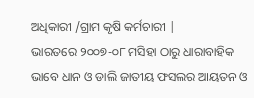ଅଧିକାରୀ /ଗ୍ରାମ କୃଷି କର୍ମଚାରୀ |
ଭାରତରେ ୨୦୦୭-୦୮ ମସିହା ଠାରୁ ଧାରାବାହିକ ଭାବେ ଧାନ ଓ ଡାଲି ଜାତୀୟ ଫସଲର ଆୟତନ ଓ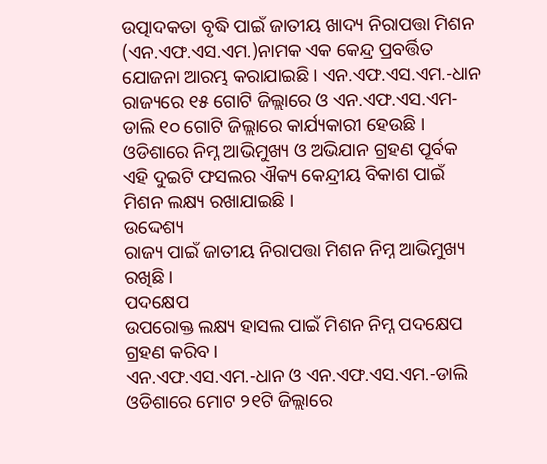ଉତ୍ପାଦକତା ବୃଦ୍ଧି ପାଇଁ ଜାତୀୟ ଖାଦ୍ୟ ନିରାପତ୍ତା ମିଶନ (ଏନ.ଏଫ.ଏସ.ଏମ.)ନାମକ ଏକ କେନ୍ଦ୍ର ପ୍ରବର୍ତ୍ତିତ ଯୋଜନା ଆରମ୍ଭ କରାଯାଇଛି । ଏନ.ଏଫ.ଏସ.ଏମ.-ଧାନ ରାଜ୍ୟରେ ୧୫ ଗୋଟି ଜିଲ୍ଲାରେ ଓ ଏନ.ଏଫ.ଏସ.ଏମ- ଡାଲି ୧୦ ଗୋଟି ଜିଲ୍ଲାରେ କାର୍ଯ୍ୟକାରୀ ହେଉଛି । ଓଡିଶାରେ ନିମ୍ନ ଆଭିମୁଖ୍ୟ ଓ ଅଭିଯାନ ଗ୍ରହଣ ପୂର୍ବକ ଏହି ଦୁଇଟି ଫସଲର ଐକ୍ୟ କେନ୍ଦ୍ରୀୟ ବିକାଶ ପାଇଁ ମିଶନ ଲକ୍ଷ୍ୟ ରଖାଯାଇଛି ।
ଉଦ୍ଦେଶ୍ୟ
ରାଜ୍ୟ ପାଇଁ ଜାତୀୟ ନିରାପତ୍ତା ମିଶନ ନିମ୍ନ ଆଭିମୁଖ୍ୟ ରଖିଛି ।
ପଦକ୍ଷେପ
ଉପରୋକ୍ତ ଲକ୍ଷ୍ୟ ହାସଲ ପାଇଁ ମିଶନ ନିମ୍ନ ପଦକ୍ଷେପ ଗ୍ରହଣ କରିବ ।
ଏନ.ଏଫ.ଏସ.ଏମ.-ଧାନ ଓ ଏନ.ଏଫ.ଏସ.ଏମ.-ଡାଲି ଓଡିଶାରେ ମୋଟ ୨୧ଟି ଜିଲ୍ଲାରେ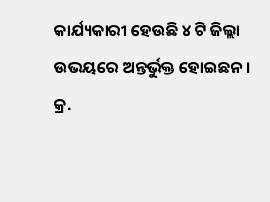କାର୍ଯ୍ୟକାରୀ ହେଉଛି ୪ ଟି ଜିଲ୍ଲା ଉଭୟରେ ଅନ୍ତର୍ଭୁକ୍ତ ହୋଇଛନ ।
କ୍ର.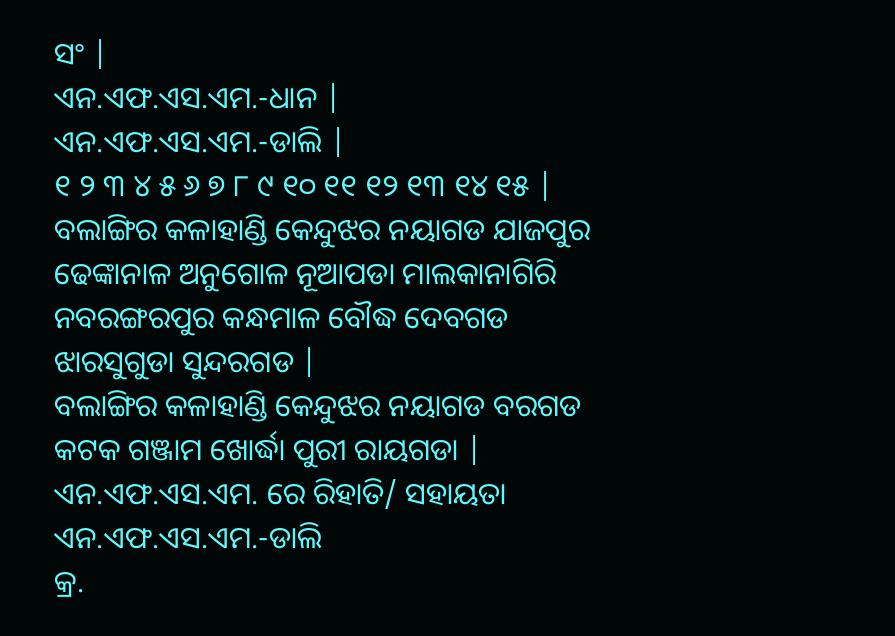ସଂ |
ଏନ.ଏଫ.ଏସ.ଏମ.-ଧାନ |
ଏନ.ଏଫ.ଏସ.ଏମ.-ଡାଲି |
୧ ୨ ୩ ୪ ୫ ୬ ୭ ୮ ୯ ୧୦ ୧୧ ୧୨ ୧୩ ୧୪ ୧୫ |
ବଲାଙ୍ଗିର କଳାହାଣ୍ଡି କେନ୍ଦୁଝର ନୟାଗଡ ଯାଜପୁର ଢେଙ୍କାନାଳ ଅନୁଗୋଳ ନୂଆପଡା ମାଲକାନାଗିରି ନବରଙ୍ଗରପୁର କନ୍ଧମାଳ ବୌଦ୍ଧ ଦେବଗଡ ଝାରସୁଗୁଡା ସୁନ୍ଦରଗଡ |
ବଲାଙ୍ଗିର କଳାହାଣ୍ଡି କେନ୍ଦୁଝର ନୟାଗଡ ବରଗଡ କଟକ ଗଞ୍ଜାମ ଖୋର୍ଦ୍ଧା ପୁରୀ ରାୟଗଡା |
ଏନ.ଏଫ.ଏସ.ଏମ. ରେ ରିହାତି/ ସହାୟତା
ଏନ.ଏଫ.ଏସ.ଏମ.-ଡାଲି
କ୍ର.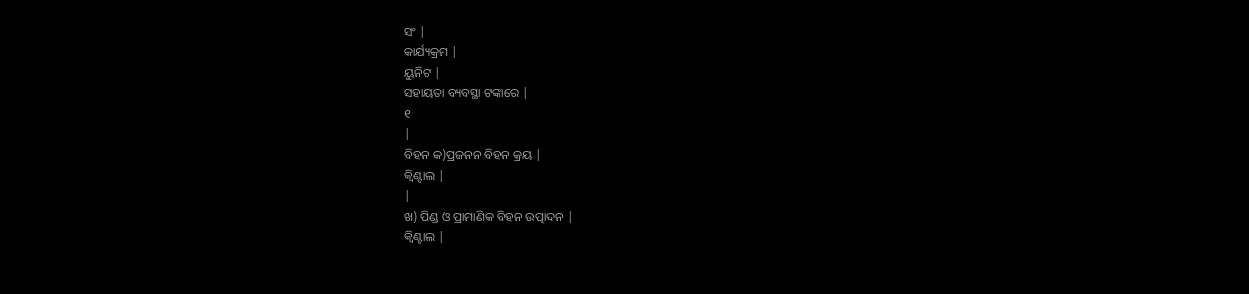ସଂ |
କାର୍ଯ୍ୟକ୍ରମ |
ୟୁନିଟ |
ସହାୟତା ବ୍ୟବସ୍ଥା ଟଙ୍କାରେ |
୧
|
ବିହନ କ)ପ୍ରଜନନ ବିହନ କ୍ରୟ |
କ୍ଵିଣ୍ଟାଲ |
|
ଖ) ପିଣ୍ଡ ଓ ପ୍ରାମାଣିକ ବିହନ ଉତ୍ପାଦନ |
କ୍ଵିଣ୍ଟାଲ |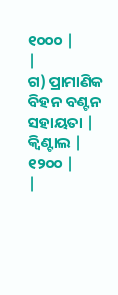୧୦୦୦ |
|
ଗ) ପ୍ରାମାଣିକ ବିହନ ବଣ୍ଟନ ସହାୟତା |
କ୍ଵିଣ୍ଟାଲ |
୧୨୦୦ |
|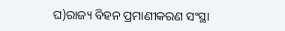ଘ)ରାଜ୍ୟ ବିହନ ପ୍ରମାଣୀକରଣ ସଂସ୍ଥା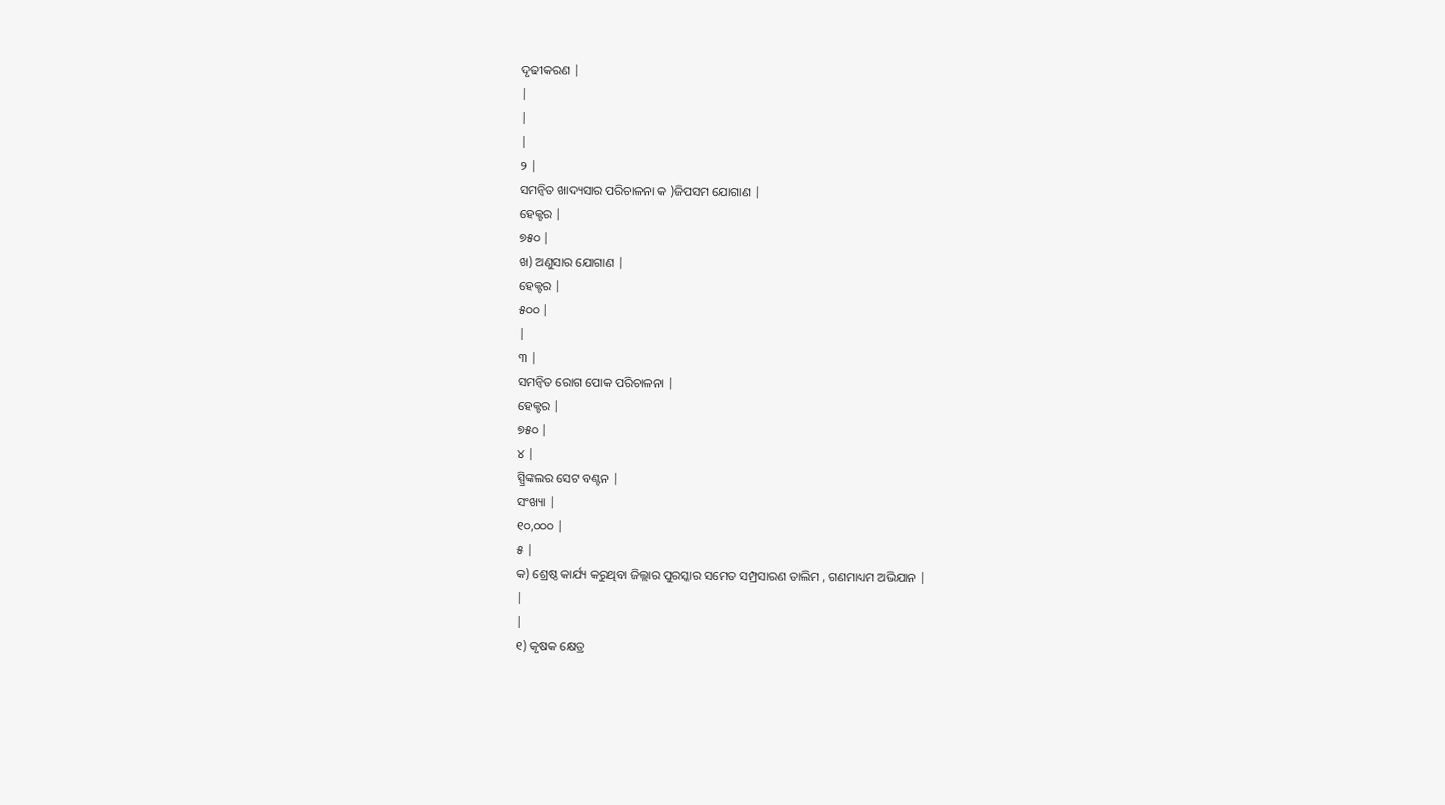ଦୃଢୀକରଣ |
|
|
|
୨ |
ସମନ୍ଵିତ ଖାଦ୍ୟସାର ପରିଚାଳନା କ )ଜିପସମ ଯୋଗାଣ |
ହେକ୍ଟର |
୭୫୦ |
ଖ) ଅଣୁସାର ଯୋଗାଣ |
ହେକ୍ଟର |
୫୦୦ |
|
୩ |
ସମନ୍ଵିତ ରୋଗ ପୋକ ପରିଚାଳନା |
ହେକ୍ଟର |
୭୫୦ |
୪ |
ସ୍ପ୍ରିଙ୍କଲର ସେଟ ବଣ୍ଟନ |
ସଂଖ୍ୟା |
୧୦,୦୦୦ |
୫ |
କ) ଶ୍ରେଷ୍ଠ କାର୍ଯ୍ୟ କରୁଥିବା ଜିଲ୍ଲାର ପୁରସ୍କାର ସମେତ ସମ୍ପ୍ରସାରଣ ତାଲିମ , ଗଣମାଧ୍ୟମ ଅଭିଯାନ |
|
|
୧) କୃଷକ କ୍ଷେତ୍ର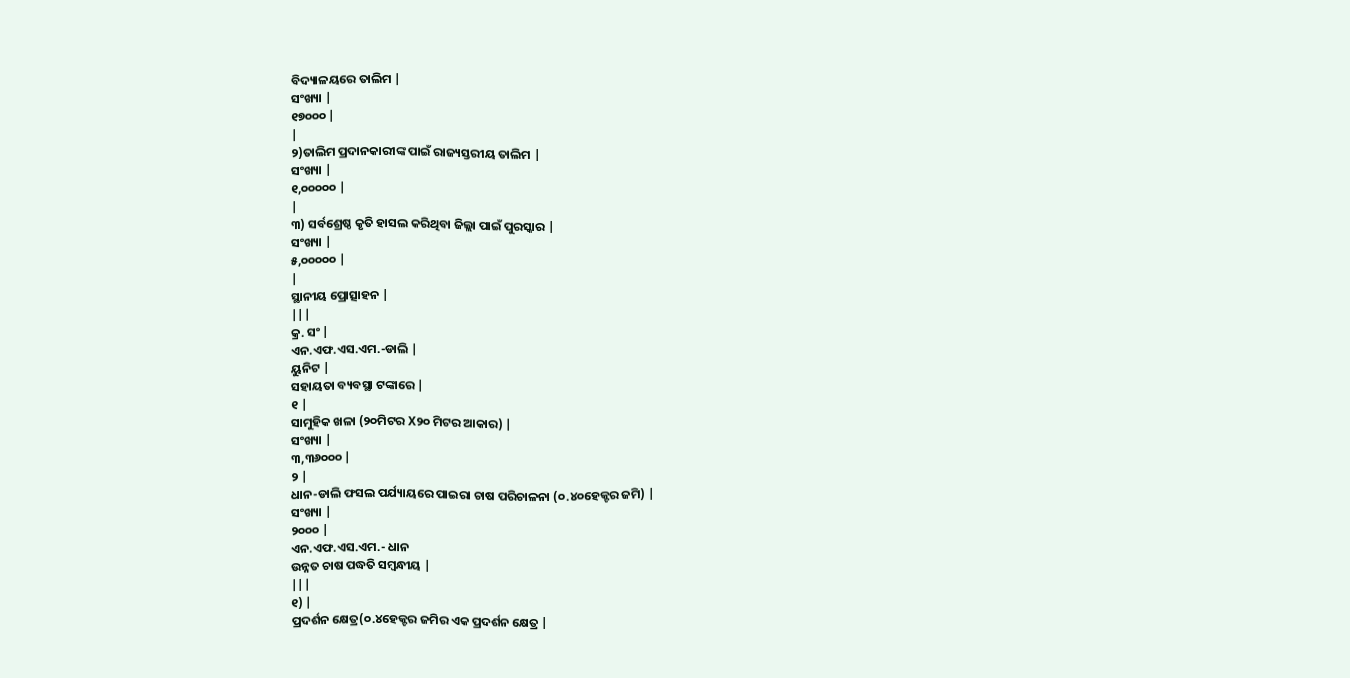ବିଦ୍ୟାଳୟରେ ତାଲିମ |
ସଂଖ୍ୟା |
୧୭୦୦୦ |
|
୨)ତାଲିମ ପ୍ରଦାନକାରୀଙ୍କ ପାଇଁ ରାଜ୍ୟସ୍ତରୀୟ ତାଲିମ |
ସଂଖ୍ୟା |
୧,୦୦୦୦୦ |
|
୩) ସର୍ବଶ୍ରେଷ୍ଠ କୃତି ହାସଲ କରିଥିବା ଜିଲ୍ଲା ପାଇଁ ପୁରସ୍କାର |
ସଂଖ୍ୟା |
୫,୦୦୦୦୦ |
|
ସ୍ଥାନୀୟ ପ୍ରୋତ୍ସାହନ |
|||
କ୍ର. ସଂ |
ଏନ.ଏଫ.ଏସ.ଏମ.-ଡାଲି |
ୟୁନିଟ |
ସହାୟତା ବ୍ୟବସ୍ଥା ଟଙ୍କାରେ |
୧ |
ସାମୁହିକ ଖଳା (୨୦ମିଟର X୨୦ ମିଟର ଆକାର) |
ସଂଖ୍ୟା |
୩,୩୬୦୦୦ |
୨ |
ଧାନ-ଡାଲି ଫସଲ ପର୍ଯ୍ୟାୟରେ ପାଇରା ଚାଷ ପରିଚାଳନା (୦.୪୦ହେକ୍ଟର ଜମି) |
ସଂଖ୍ୟା |
୨୦୦୦ |
ଏନ.ଏଫ.ଏସ.ଏମ.- ଧାନ
ଉନ୍ନତ ଚାଷ ପଦ୍ଧତି ସମ୍ବନ୍ଧୀୟ |
|||
୧) |
ପ୍ରଦର୍ଶନ କ୍ଷେତ୍ର(୦.୪ହେକ୍ଟର ଜମିର ଏକ ପ୍ରଦର୍ଶନ କ୍ଷେତ୍ର |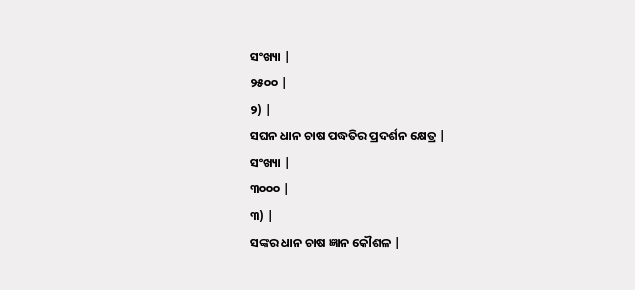ସଂଖ୍ୟା |
୨୫୦୦ |
୨) |
ସଘନ ଧାନ ଚାଷ ପଦ୍ଧତିର ପ୍ରଦର୍ଶନ କ୍ଷେତ୍ର |
ସଂଖ୍ୟା |
୩୦୦୦ |
୩) |
ସଙ୍କର ଧାନ ଚାଷ ଜ୍ଞାନ କୌଶଳ |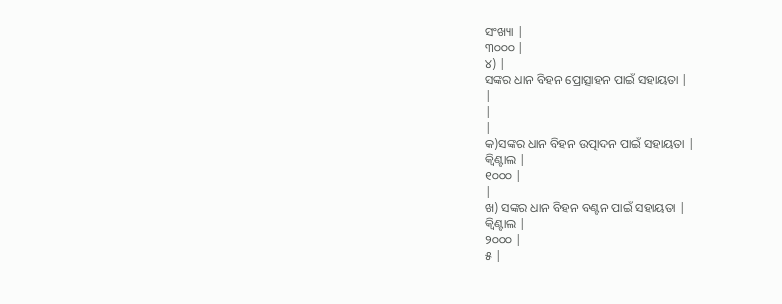ସଂଖ୍ୟା |
୩୦୦୦ |
୪) |
ସଙ୍କର ଧାନ ବିହନ ପ୍ରୋତ୍ସାହନ ପାଇଁ ସହାୟତା |
|
|
|
କ)ସଙ୍କର ଧାନ ବିହନ ଉତ୍ପାଦନ ପାଇଁ ସହାୟତା |
କ୍ଵିଣ୍ଟାଲ |
୧୦୦୦ |
|
ଖ) ସଙ୍କର ଧାନ ବିହନ ବଣ୍ଟନ ପାଇଁ ସହାୟତା |
କ୍ଵିଣ୍ଟାଲ |
୨୦୦୦ |
୫ |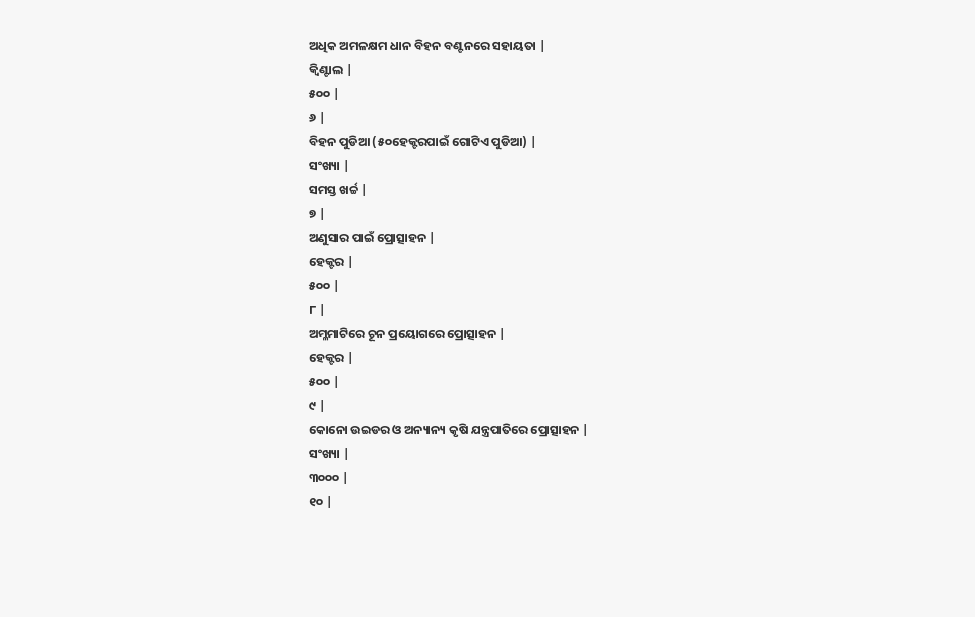ଅଧିକ ଅମଳକ୍ଷମ ଧାନ ବିହନ ବଣ୍ଟନରେ ସହାୟତା |
କ୍ଵିଣ୍ଟାଲ |
୫୦୦ |
୬ |
ବିହନ ପୁଡିଆ (୫୦ହେକ୍ଟରପାଇଁ ଗୋଟିଏ ପୁଡିଆ) |
ସଂଖ୍ୟା |
ସମସ୍ତ ଖର୍ଚ୍ଚ |
୭ |
ଅଣୁସାର ପାଇଁ ପ୍ରୋତ୍ସାହନ |
ହେକ୍ଟର |
୫୦୦ |
୮ |
ଅମ୍ଳମାଟିରେ ଚୂନ ପ୍ରୟୋଗରେ ପ୍ରୋତ୍ସାହନ |
ହେକ୍ଟର |
୫୦୦ |
୯ |
କୋନୋ ଉଇଡର ଓ ଅନ୍ୟାନ୍ୟ କୃଷି ଯନ୍ତ୍ରପାତିରେ ପ୍ରୋତ୍ସାହନ |
ସଂଖ୍ୟା |
୩୦୦୦ |
୧୦ |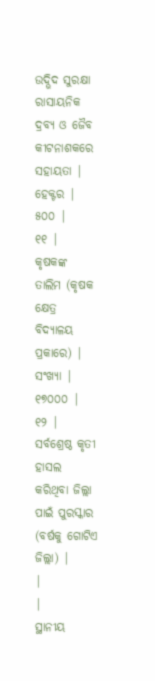ଉଦ୍ଭିଦ ସୁରକ୍ଷା ରାସାୟନିକ ଦ୍ରବ୍ୟ ଓ ଜୈବ କୀଟନାଶକରେ ସହାୟତା |
ହେକ୍ଟର |
୫୦୦ |
୧୧ |
କୃଷକଙ୍କ ତାଲିମ (କୃଷକ କ୍ଷେତ୍ର ବିଦ୍ୟାଳୟ ପ୍ରକାରେ) |
ସଂଖ୍ୟା |
୧୭୦୦୦ |
୧୨ |
ସର୍ବଶ୍ରେଷ୍ଠ କୃତୀ ହାସଲ କରିଥିବା ଜିଲ୍ଲା ପାଇଁ ପୁରସ୍କାର (ବର୍ଷକୁ ଗୋଟିଏ ଜିଲ୍ଲା) |
|
|
ସ୍ଥାନୀୟ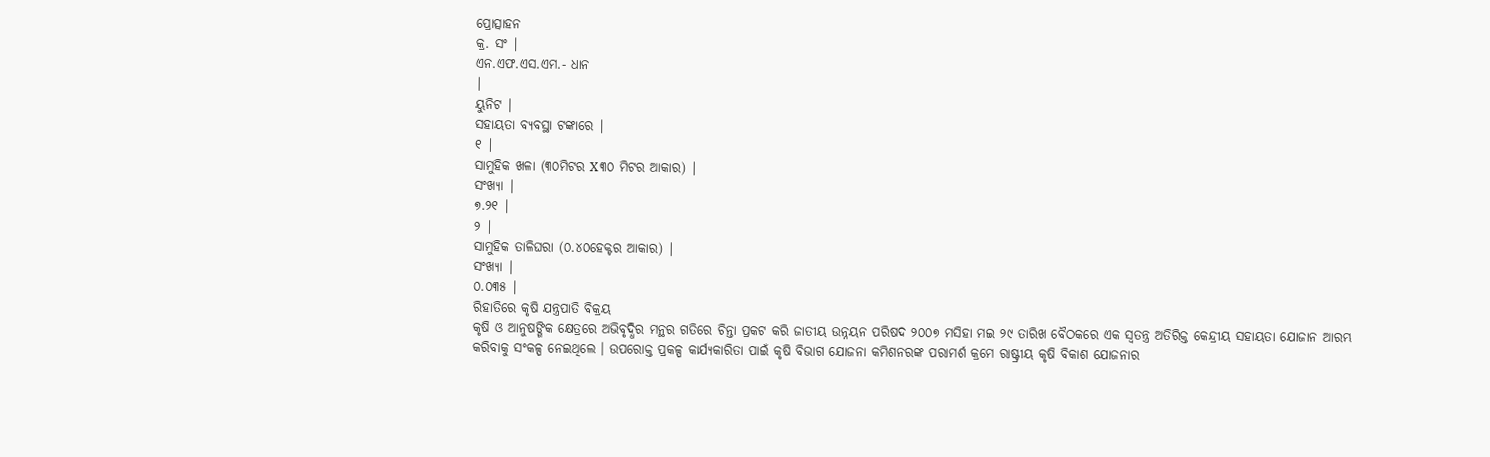ପ୍ରୋତ୍ସାହନ
କ୍ର. ସଂ |
ଏନ.ଏଫ.ଏସ.ଏମ.- ଧାନ
|
ୟୁନିଟ |
ସହାୟତା ବ୍ୟବସ୍ଥା ଟଙ୍କାରେ |
୧ |
ସାମୁହିକ ଖଳା (୩୦ମିଟର X୩୦ ମିଟର ଆକାର) |
ସଂଖ୍ୟା |
୭.୨୧ |
୨ |
ସାମୁହିକ ତାଳିଘରା (୦.୪୦ହେକ୍ଟର ଆକାର) |
ସଂଖ୍ୟା |
୦.୦୩୫ |
ରିହାତିରେ କୃଷି ଯନ୍ତ୍ରପାତି ବିକ୍ରୟ
କୃଷି ଓ ଆନୁଷଙ୍ଗିକ କ୍ଷେତ୍ରରେ ଅଭିବୃଦ୍ଧିର ମନ୍ଥର ଗତିରେ ଚିନ୍ତା ପ୍ରକଟ କରି ଜାତୀୟ ଉନ୍ନୟନ ପରିଷଦ ୨୦୦୭ ମସିହା ମଇ ୨୯ ତାରିଖ ବୈଠକରେ ଏକ ସ୍ଵତନ୍ତ୍ର ଅତିରିକ୍ତ କେନ୍ଦ୍ରୀୟ ସହାୟତା ଯୋଜାନ ଆରମ୍ଭ କରିବାକୁ ସଂକଳ୍ପ ନେଇଥିଲେ । ଉପରୋକ୍ତ ପ୍ରକଳ୍ପ କାର୍ଯ୍ୟକାରିତା ପାଇଁ କୃଷି ବିଭାଗ ଯୋଜନା କମିଶନରଙ୍କ ପରାମର୍ଶ କ୍ରମେ ରାଷ୍ଟ୍ରୀୟ କୃଷି ବିକାଶ ଯୋଜନାର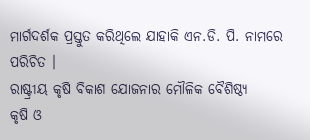ମାର୍ଗଦର୍ଶକ ପ୍ରସ୍ତୁତ କରିଥିଲେ ଯାହାକି ଏନ.ଡି. ପି. ନାମରେ ପରିଚିତ ।
ରାଷ୍ଟ୍ରୀୟ କୃଷି ବିକାଶ ଯୋଜନାର ମୌଳିକ ବୈଶିଷ୍ଠ୍ୟ
କୃଷି ଓ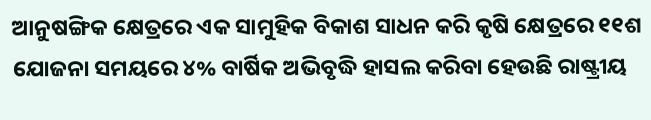ଆନୁଷଙ୍ଗିକ କ୍ଷେତ୍ରରେ ଏକ ସାମୁହିକ ବିକାଶ ସାଧନ କରି କୃଷି କ୍ଷେତ୍ରରେ ୧୧ଶ ଯୋଜନା ସମୟରେ ୪% ବାର୍ଷିକ ଅଭିବୃଦ୍ଧି ହାସଲ କରିବା ହେଉଛି ରାଷ୍ଟ୍ରୀୟ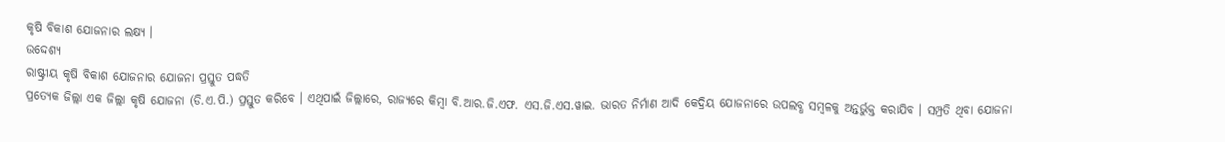କୃଷି ବିକାଶ ଯୋଜନାର ଲକ୍ଷ୍ୟ ।
ଉଦ୍ଦେଶ୍ୟ
ରାଷ୍ଟ୍ରୀୟ କୃଷି ବିକାଶ ଯୋଜନାର ଯୋଜନା ପ୍ରସ୍ତୁତ ପଦ୍ଧତି
ପ୍ରତ୍ୟେକ ଜିଲ୍ଲା ଏକ ଜିଲ୍ଲା କୃଷି ଯୋଜନା (ଡି.ଏ.ପି.) ପ୍ରସ୍ତୁତ କରିବେ । ଏଥିପାଇଁ ଜିଲ୍ଲାରେ, ରାଜ୍ୟରେ କିମ୍ବା ବି.ଆର.ଜି.ଏଫ. ଏସ.ଜି.ଏସ.ୱାଇ. ଭାରତ ନିର୍ମାଣ ଆଦି କେଦ୍ରିୟ ଯୋଜନାରେ ଉପଲବ୍ଧ ସମ୍ବଳକୁ ଅନ୍ତର୍ଭୁକ୍ତ କରାଯିବ । ସମ୍ପ୍ରତି ଥିବା ଯୋଜନା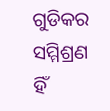ଗୁଡିକର ସମ୍ମିଶ୍ରଣ ହିଁ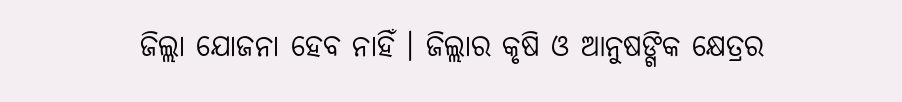ଜିଲ୍ଲା ଯୋଜନା ହେବ ନାହିଁ । ଜିଲ୍ଲାର କୃଷି ଓ ଆନୁଷଙ୍ଗିକ କ୍ଷେତ୍ରର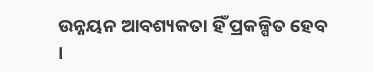ଉନ୍ନୟନ ଆବଶ୍ୟକତା ହିଁ ପ୍ରକଳ୍ପିତ ହେବ ।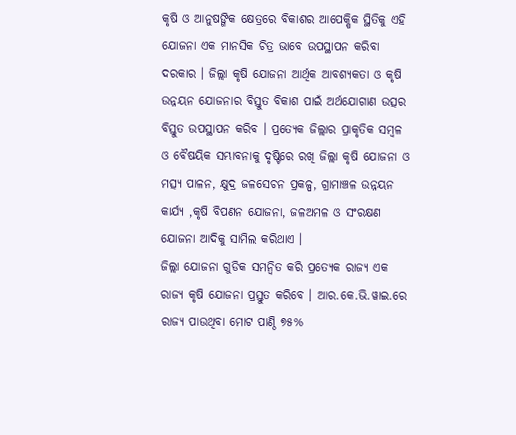କୃଷି ଓ ଆନୁଷଙ୍ଗିକ କ୍ଷେତ୍ରରେ ବିକାଶର ଆପେକ୍ଷିକ ସ୍ଥିତିକୁ ଏହି ଯୋଜନା ଏକ ମାନସିକ ଚିତ୍ର ଭାବେ ଉପସ୍ଥାପନ କରିବା ଦରକାର । ଜିଲ୍ଲା କୃଷି ଯୋଜନା ଆର୍ଥିକ ଆବଶ୍ୟକତା ଓ କୃଷି ଉନ୍ନୟନ ଯୋଜନାର ବିସ୍ତୁତ ବିକାଶ ପାଇଁ ଅର୍ଥଯୋଗାଣ ଉତ୍ସର ବିସ୍ତୁତ ଉପସ୍ଥାପନ କରିବ । ପ୍ରତ୍ୟେକ ଜିଲ୍ଲାର ପ୍ରାକୃତିକ ସମ୍ବଳ ଓ ବୈଷୟିକ ସମ୍ଭାବନାକୁ ଦୃଷ୍ଟିରେ ରଖି ଜିଲ୍ଲା କୃଷି ଯୋଜନା ଓ ମତ୍ସ୍ୟ ପାଳନ, କ୍ଷୁଦ୍ର ଜଳସେଚନ ପ୍ରକଳ୍ପ, ଗ୍ରାମାଞ୍ଚଳ ଉନ୍ନୟନ କାର୍ଯ୍ୟ ,କୃଷି ବିପଣନ ଯୋଜନା, ଜଳଅମଳ ଓ ସଂରକ୍ଷଣ ଯୋଜନା ଆଦିକୁ ସାମିଲ କରିଥାଏ ।
ଜିଲ୍ଲା ଯୋଜନା ଗୁଡିକ ସମନ୍ଵିତ କରି ପ୍ରତ୍ୟେକ ରାଜ୍ୟ ଏକ ରାଜ୍ୟ କୃଷି ଯୋଜନା ପ୍ରସ୍ତୁତ କରିବେ । ଆର.କେ.ଭି.ୱାଇ.ରେ ରାଜ୍ୟ ପାଉଥିବା ମୋଟ ପାଣ୍ଠି ୭୫%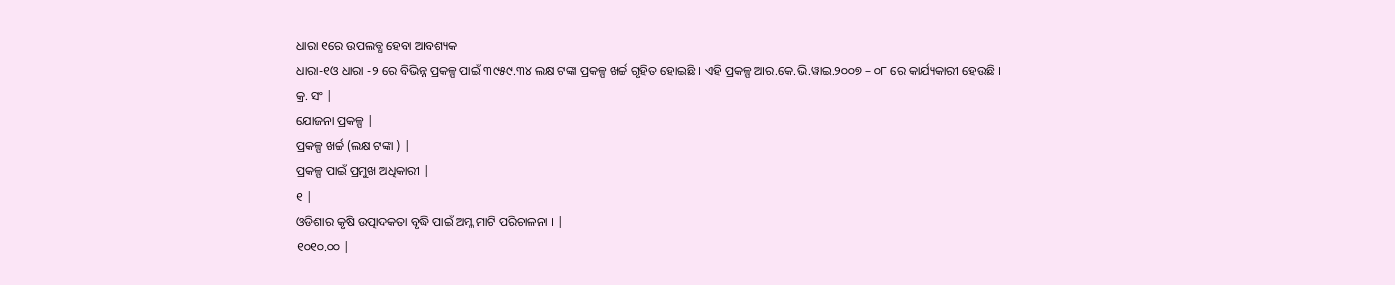ଧାରା ୧ରେ ଉପଲବ୍ଧ ହେବା ଆବଶ୍ୟକ
ଧାରା-୧ଓ ଧାରା -୨ ରେ ବିଭିନ୍ନ ପ୍ରକଳ୍ପ ପାଇଁ ୩୯୫୯.୩୪ ଲକ୍ଷ ଟଙ୍କା ପ୍ରକଳ୍ପ ଖର୍ଚ୍ଚ ଗୃହିତ ହୋଇଛି । ଏହି ପ୍ରକଳ୍ପ ଆର.କେ.ଭି.ୱାଇ.୨୦୦୭ – ୦୮ ରେ କାର୍ଯ୍ୟକାରୀ ହେଉଛି ।
କ୍ର. ସଂ |
ଯୋଜନା ପ୍ରକଳ୍ପ |
ପ୍ରକଳ୍ପ ଖର୍ଚ୍ଚ (ଲକ୍ଷ ଟଙ୍କା ) |
ପ୍ରକଳ୍ପ ପାଇଁ ପ୍ରମୁଖ ଅଧିକାରୀ |
୧ |
ଓଡିଶାର କୃଷି ଉତ୍ପାଦକତା ବୃଦ୍ଧି ପାଇଁ ଅମ୍ଳ ମାଟି ପରିଚାଳନା । |
୧୦୧୦.୦୦ |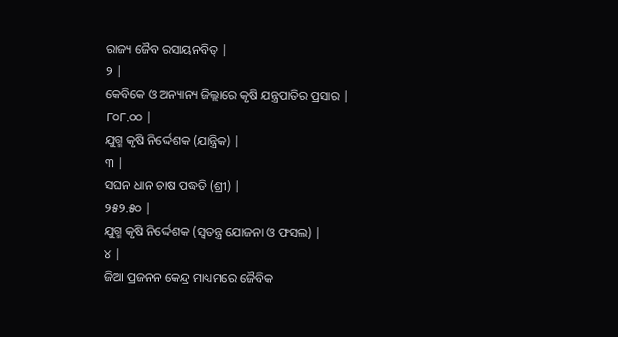ରାଜ୍ୟ ଜୈବ ରସାୟନବିତ୍ |
୨ |
କେବିକେ ଓ ଅନ୍ୟାନ୍ୟ ଜିଲ୍ଲାରେ କୃଷି ଯନ୍ତ୍ରପାତିର ପ୍ରସାର |
୮୦୮.୦୦ |
ଯୁଗ୍ମ କୃଷି ନିର୍ଦ୍ଦେଶକ (ଯାନ୍ତ୍ରିକ) |
୩ |
ସଘନ ଧାନ ଚାଷ ପଦ୍ଧତି (ଶ୍ରୀ) |
୨୫୨.୫୦ |
ଯୁଗ୍ମ କୃଷି ନିର୍ଦ୍ଦେଶକ (ସ୍ଵତନ୍ତ୍ର ଯୋଜନା ଓ ଫସଲ) |
୪ |
ଜିଆ ପ୍ରଜନନ କେନ୍ଦ୍ର ମାଧ୍ୟମରେ ଜୈବିକ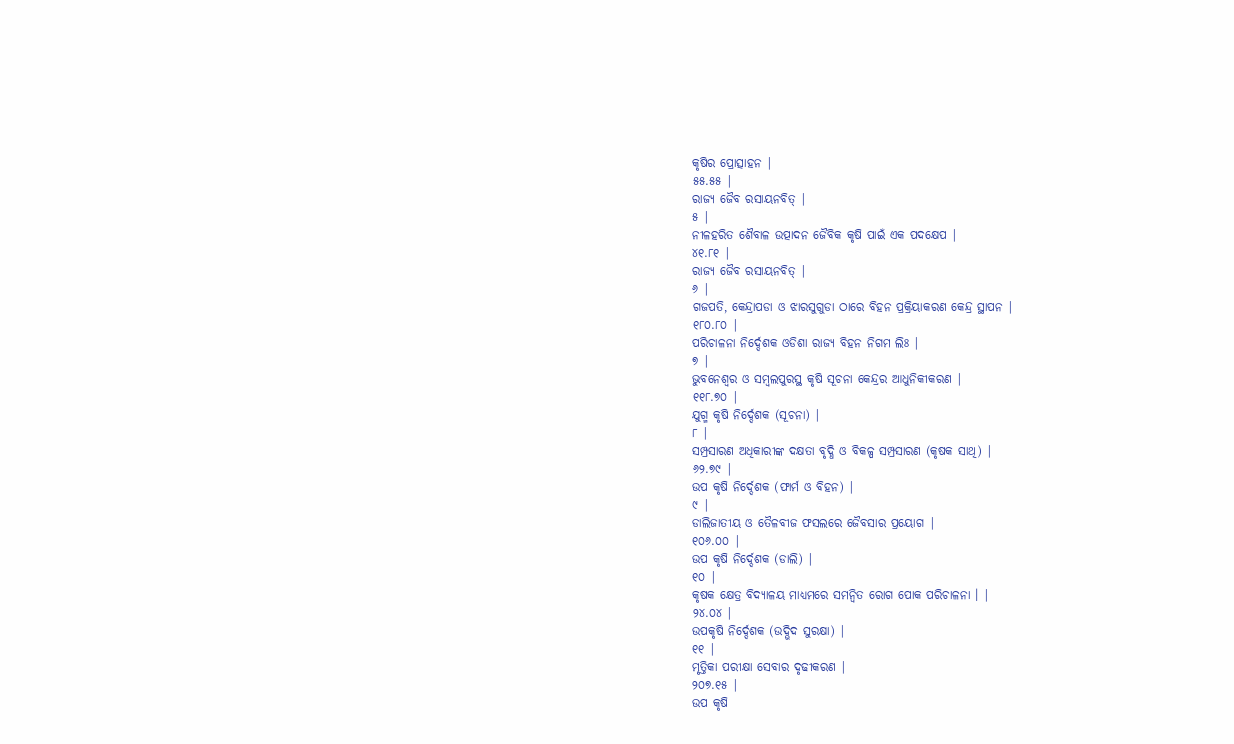କୃଷିର ପ୍ରୋତ୍ସାହନ |
୫୫.୫୫ |
ରାଜ୍ୟ ଜୈବ ରସାୟନବିତ୍ |
୫ |
ନୀଳହରିତ ଶୈବାଳ ଉତ୍ପାଦନ ଜୈବିକ କୃଷି ପାଇଁ ଏକ ପଦକ୍ଷେପ |
୪୧.୮୧ |
ରାଜ୍ୟ ଜୈବ ରସାୟନବିତ୍ |
୬ |
ଗଜପତି, କେନ୍ଦ୍ରାପଡା ଓ ଝାରସୁଗୁଡା ଠାରେ ବିହନ ପ୍ରକ୍ରିୟାକରଣ କେନ୍ଦ୍ର ସ୍ଥାପନ |
୧୮୦.୮୦ |
ପରିଚାଳନା ନିର୍ଦ୍ଦେଶକ ଓଡିଶା ରାଜ୍ୟ ବିହନ ନିଗମ ଲିଃ |
୭ |
ଭୁବନେଶ୍ଵର ଓ ସମ୍ବଲପୁରସ୍ଥ କୃଷି ସୂଚନା କେନ୍ଦ୍ରର ଆଧୁନିକୀକରଣ |
୧୧୮.୭୦ |
ଯୁଗ୍ମ କୃଷି ନିର୍ଦ୍ଦେଶକ (ସୂଚନା) |
୮ |
ସମ୍ପ୍ରସାରଣ ଅଧିକାରୀଙ୍କ ଦକ୍ଷତା ବୃଦ୍ଧି ଓ ବିକଳ୍ପ ସମ୍ପ୍ରସାରଣ (କୃଷକ ସାଥି) |
୬୨.୭୯ |
ଉପ କୃଷି ନିର୍ଦ୍ଦେଶକ (ଫାର୍ମ ଓ ବିହନ) |
୯ |
ଡାଲିଜାତୀୟ ଓ ତୈଳବୀଜ ଫସଲରେ ଜୈବସାର ପ୍ରୟୋଗ |
୧୦୬.୦୦ |
ଉପ କୃଷି ନିର୍ଦ୍ଦେଶକ (ଡାଲି) |
୧୦ |
କୃଷକ କ୍ଷେତ୍ର ବିଦ୍ୟାଳୟ ମାଧ୍ୟମରେ ସମନ୍ଵିତ ରୋଗ ପୋକ ପରିଚାଳନା । |
୨୪.୦୪ |
ଉପକୃଷି ନିର୍ଦ୍ଦେଶକ (ଉଦ୍ଭିଦ ସୁରକ୍ଷା) |
୧୧ |
ମୃତ୍ତିକା ପରୀକ୍ଷା ସେବାର ଦୃଢୀକରଣ |
୨୦୭.୧୫ |
ଉପ କୃଷି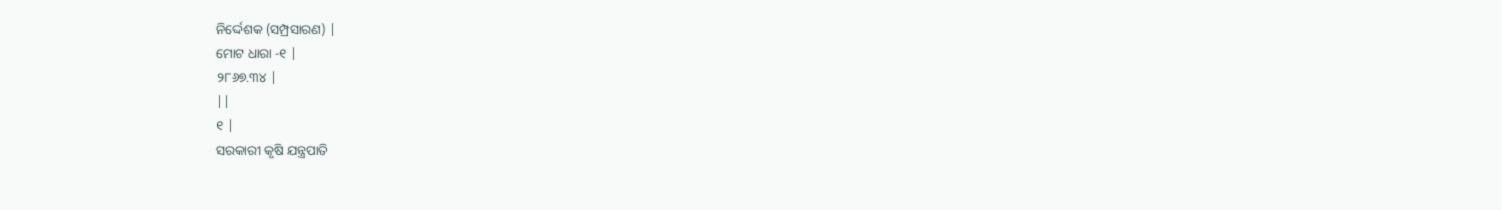ନିର୍ଦ୍ଦେଶକ (ସମ୍ପ୍ରସାରଣ) |
ମୋଟ ଧାରା -୧ |
୨୮୬୭.୩୪ |
||
୧ |
ସରକାରୀ କୃଷି ଯନ୍ତ୍ରପାତି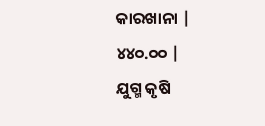କାରଖାନା |
୪୪୦.୦୦ |
ଯୁଗ୍ମ କୃଷି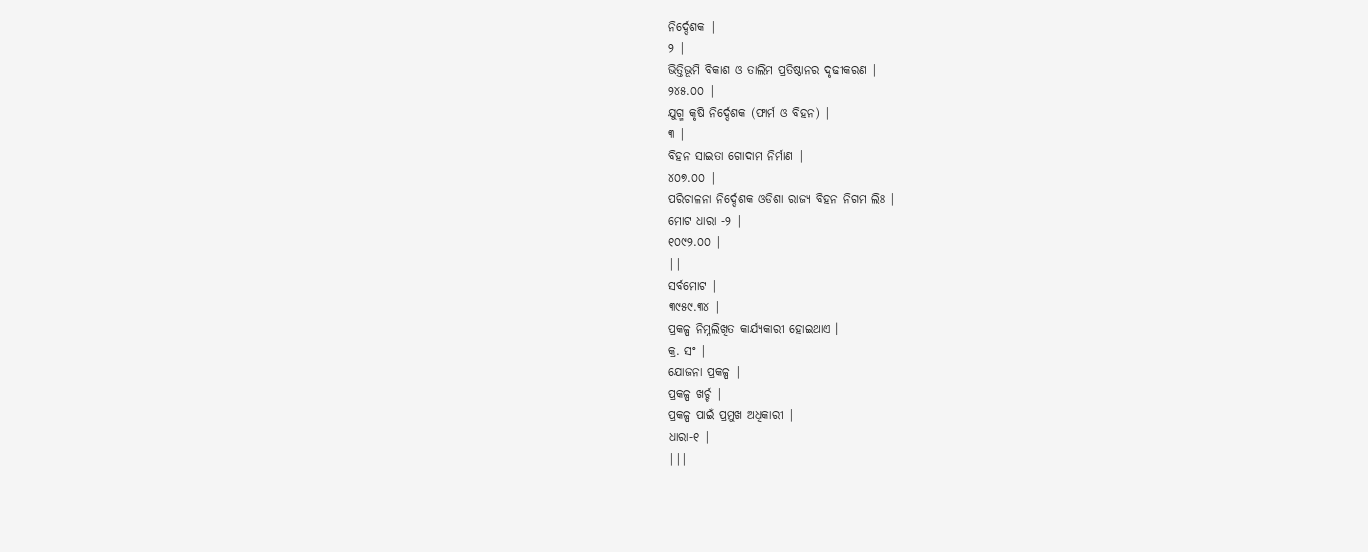ନିର୍ଦ୍ଦେଶକ |
୨ |
ଭିତ୍ତିଭୂମି ବିକାଶ ଓ ତାଲିମ ପ୍ରତିଷ୍ଠାନର ଦୃଢୀକରଣ |
୨୪୫.୦୦ |
ଯୁଗ୍ମ କୃଷି ନିର୍ଦ୍ଦେଶକ (ଫାର୍ମ ଓ ବିହନ) |
୩ |
ବିହନ ସାଇତା ଗୋଦାମ ନିର୍ମାଣ |
୪୦୭.୦୦ |
ପରିଚାଳନା ନିର୍ଦ୍ଦେଶକ ଓଡିଶା ରାଜ୍ୟ ବିହନ ନିଗମ ଲିଃ |
ମୋଟ ଧାରା -୨ |
୧୦୯୨.୦୦ |
||
ସର୍ବମୋଟ |
୩୯୫୯.୩୪ |
ପ୍ରକଳ୍ପ ନିମ୍ନଲିଖିତ କାର୍ଯ୍ୟକାରୀ ହୋଇଥାଏ ।
କ୍ର. ସଂ |
ଯୋଜନା ପ୍ରକଳ୍ପ |
ପ୍ରକଳ୍ପ ଖର୍ଚ୍ଚ |
ପ୍ରକଳ୍ପ ପାଇଁ ପ୍ରମୁଖ ଅଧିକାରୀ |
ଧାରା-୧ |
|||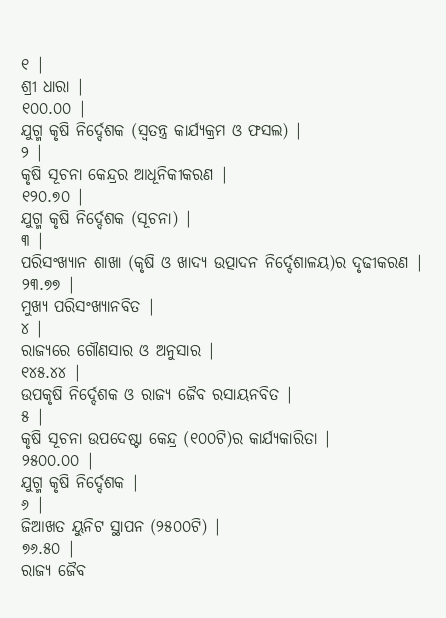୧ |
ଶ୍ରୀ ଧାରା |
୧୦୦.୦୦ |
ଯୁଗ୍ମ କୃଷି ନିର୍ଦ୍ଦେଶକ (ସ୍ଵତନ୍ତ୍ର କାର୍ଯ୍ୟକ୍ରମ ଓ ଫସଲ) |
୨ |
କୃଷି ସୂଚନା କେନ୍ଦ୍ରର ଆଧୂନିକୀକରଣ |
୧୨୦.୭୦ |
ଯୁଗ୍ମ କୃଷି ନିର୍ଦ୍ଦେଶକ (ସୂଚନା) |
୩ |
ପରିସଂଖ୍ୟାନ ଶାଖା (କୃଷି ଓ ଖାଦ୍ୟ ଉତ୍ପାଦନ ନିର୍ଦ୍ଦେଶାଳୟ)ର ଦୃଢୀକରଣ |
୨୩.୭୭ |
ମୁଖ୍ୟ ପରିସଂଖ୍ୟାନବିତ |
୪ |
ରାଜ୍ୟରେ ଗୌଣସାର ଓ ଅନୁସାର |
୧୪୫.୪୪ |
ଉପକୃଷି ନିର୍ଦ୍ଦେଶକ ଓ ରାଜ୍ୟ ଜୈବ ରସାୟନବିତ |
୫ |
କୃଷି ସୂଚନା ଉପଦେଷ୍ଟା କେନ୍ଦ୍ର (୧୦୦ଟି)ର କାର୍ଯ୍ୟକାରିତା |
୨୫୦୦.୦୦ |
ଯୁଗ୍ମ କୃଷି ନିର୍ଦ୍ଦେଶକ |
୬ |
ଜିଆଖତ ୟୁନିଟ ସ୍ଥାପନ (୨୫୦୦ଟି) |
୭୬.୫୦ |
ରାଜ୍ୟ ଜୈବ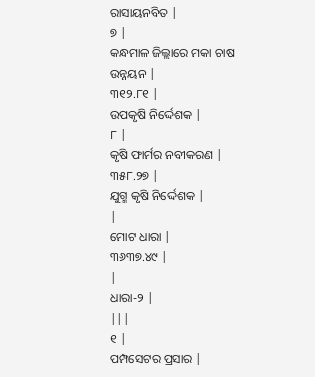ରାସାୟନବିତ |
୭ |
କନ୍ଧମାଳ ଜିଲ୍ଲାରେ ମକା ଚାଷ ଉନ୍ନୟନ |
୩୧୨.୮୧ |
ଉପକୃଷି ନିର୍ଦ୍ଦେଶକ |
୮ |
କୃଷି ଫାର୍ମର ନବୀକରଣ |
୩୫୮.୨୭ |
ଯୁଗ୍ମ କୃଷି ନିର୍ଦ୍ଦେଶକ |
|
ମୋଟ ଧାରା |
୩୬୩୭.୪୯ |
|
ଧାରା-୨ |
|||
୧ |
ପମ୍ପସେଟର ପ୍ରସାର |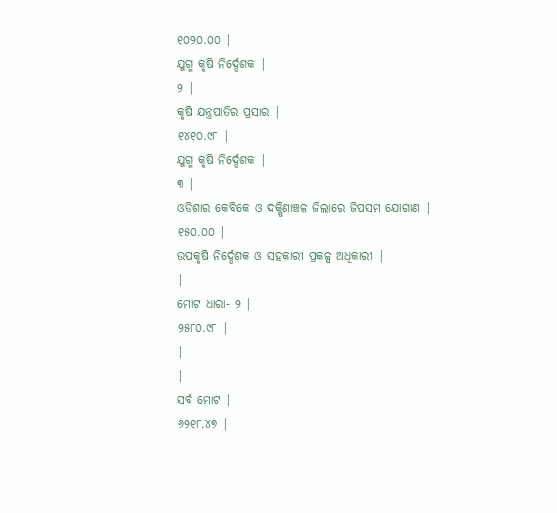୧୦୨୦.୦୦ |
ଯୁଗ୍ମ କୃଷି ନିର୍ଦ୍ଦେଶକ |
୨ |
କୃଷି ଯନ୍ତ୍ରପାତିର ପ୍ରସାର |
୧୪୧୦.୯୮ |
ଯୁଗ୍ମ କୃଷି ନିର୍ଦ୍ଦେଶକ |
୩ |
ଓଡିଶାର କେବିକେ ଓ ଦକ୍ଷିଣାଞ୍ଚଳ ଜିଲାରେ ଜିପସମ ଯୋଗାଣ |
୧୫୦.୦୦ |
ଉପକୃଷି ନିର୍ଦ୍ଦେଶକ ଓ ସହକାରୀ ପ୍ରକଳ୍ପ ଅଧିକାରୀ |
|
ମୋଟ ଧାରା- ୨ |
୨୫୮୦.୯୮ |
|
|
ସର୍ବ ମୋଟ |
୬୨୧୮.୪୭ |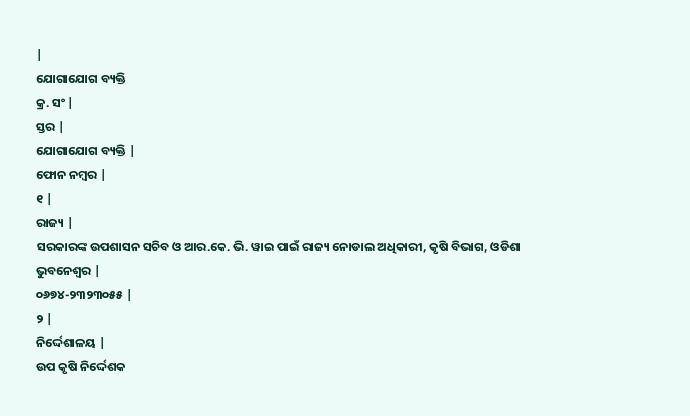|
ଯୋଗାଯୋଗ ବ୍ୟକ୍ତି
କ୍ର. ସଂ |
ସ୍ତର |
ଯୋଗାଯୋଗ ବ୍ୟକ୍ତି |
ଫୋନ ନମ୍ବର |
୧ |
ରାଜ୍ୟ |
ସରକାରଙ୍କ ଉପଶାସନ ସଚିବ ଓ ଆର.କେ. ଭି. ୱାଇ ପାଇଁ ରାଜ୍ୟ ନୋଡାଲ ଅଧିକାରୀ, କୃଷି ବିଭାଗ, ଓଡିଶା ଭୁବନେଶ୍ଵର |
୦୬୭୪-୨୩୨୩୦୫୫ |
୨ |
ନିର୍ଦ୍ଦେଶାଳୟ |
ଉପ କୃଷି ନିର୍ଦ୍ଦେଶକ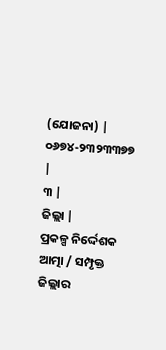(ଯୋଜନା) |
୦୬୭୪-୨୩୨୩୩୭୭ |
୩ |
ଜିଲ୍ଲା |
ପ୍ରକଳ୍ପ ନିର୍ଦ୍ଦେଶକ ଆତ୍ମା / ସମ୍ପୃକ୍ତ ଜିଲ୍ଲାର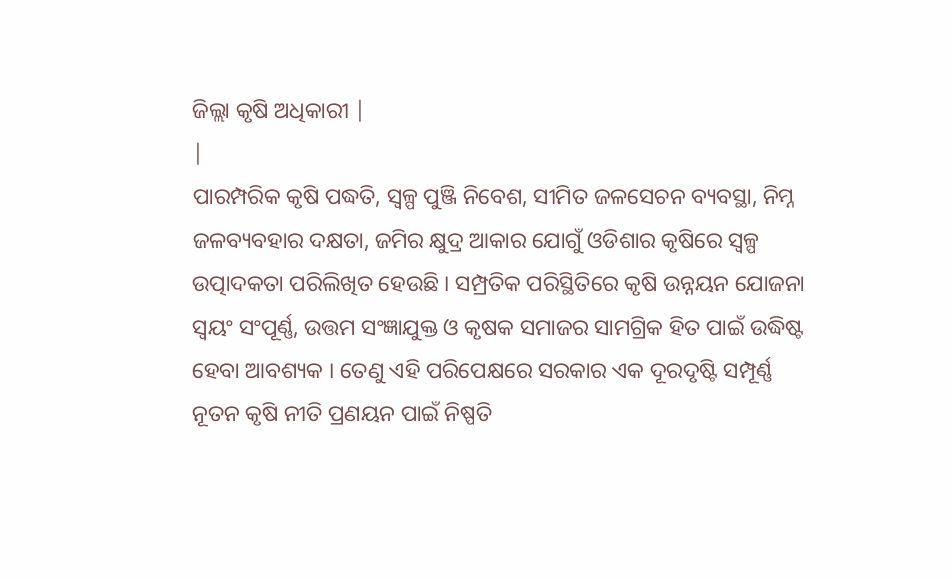ଜିଲ୍ଲା କୃଷି ଅଧିକାରୀ |
|
ପାରମ୍ପରିକ କୃଷି ପଦ୍ଧତି, ସ୍ୱଳ୍ପ ପୁଞ୍ଜି ନିବେଶ, ସୀମିତ ଜଳସେଚନ ବ୍ୟବସ୍ଥା, ନିମ୍ନ ଜଳବ୍ୟବହାର ଦକ୍ଷତା, ଜମିର କ୍ଷୁଦ୍ର ଆକାର ଯୋଗୁଁ ଓଡିଶାର କୃଷିରେ ସ୍ୱଳ୍ପ ଉତ୍ପାଦକତା ପରିଲିଖିତ ହେଉଛି । ସମ୍ପ୍ରତିକ ପରିସ୍ଥିତିରେ କୃଷି ଉନ୍ନୟନ ଯୋଜନା ସ୍ଵୟଂ ସଂପୂର୍ଣ୍ଣ, ଉତ୍ତମ ସଂଜ୍ଞାଯୁକ୍ତ ଓ କୃଷକ ସମାଜର ସାମଗ୍ରିକ ହିତ ପାଇଁ ଉଦ୍ଧିଷ୍ଟ ହେବା ଆବଶ୍ୟକ । ତେଣୁ ଏହି ପରିପେକ୍ଷରେ ସରକାର ଏକ ଦୂରଦୃଷ୍ଟି ସମ୍ପୂର୍ଣ୍ଣ ନୂତନ କୃଷି ନୀତି ପ୍ରଣୟନ ପାଇଁ ନିଷ୍ପତି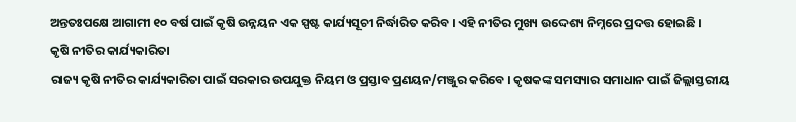ଅନ୍ତତଃପକ୍ଷେ ଆଗାମୀ ୧୦ ବର୍ଷ ପାଇଁ କୃଷି ଉନ୍ନୟନ ଏକ ସ୍ପଷ୍ଟ କାର୍ଯ୍ୟସୂଚୀ ନିର୍ଦ୍ଧାରିତ କରିବ । ଏହି ନୀତିର ମୁଖ୍ୟ ଉଦ୍ଦେଶ୍ୟ ନିମ୍ନରେ ପ୍ରଦତ୍ତ ହୋଇଛି ।
କୃଷି ନୀତିର କାର୍ଯ୍ୟକାରିତା
ରାଜ୍ୟ କୃଷି ନୀତିର କାର୍ଯ୍ୟକାରିତା ପାଇଁ ସରକାର ଉପଯୁକ୍ତ ନିୟମ ଓ ପ୍ରସ୍ତାବ ପ୍ରଣୟନ/ମଞ୍ଜୁର କରିବେ । କୃଷକଙ୍କ ସମସ୍ୟାର ସମାଧାନ ପାଇଁ ଜିଲ୍ଲାସ୍ତରୀୟ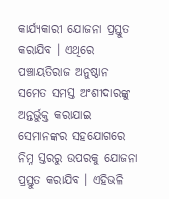କାର୍ଯ୍ୟକାରୀ ଯୋଜନା ପ୍ରସ୍ତୁତ କରାଯିବ । ଏଥିରେ ପଞ୍ଚାୟତିରାଜ ଅନୁଷ୍ଠାନ ସମେତ ସମସ୍ତ ଅଂଶୀଦାରଙ୍କୁ ଅନ୍ତର୍ଭୁକ୍ତ କରାଯାଇ ସେମାନଙ୍କର ସହଯୋଗରେ ନିମ୍ନ ସ୍ତରରୁ ଉପରକୁ ଯୋଜନା ପ୍ରସ୍ତୁତ କରାଯିବ । ଏହିଭଳି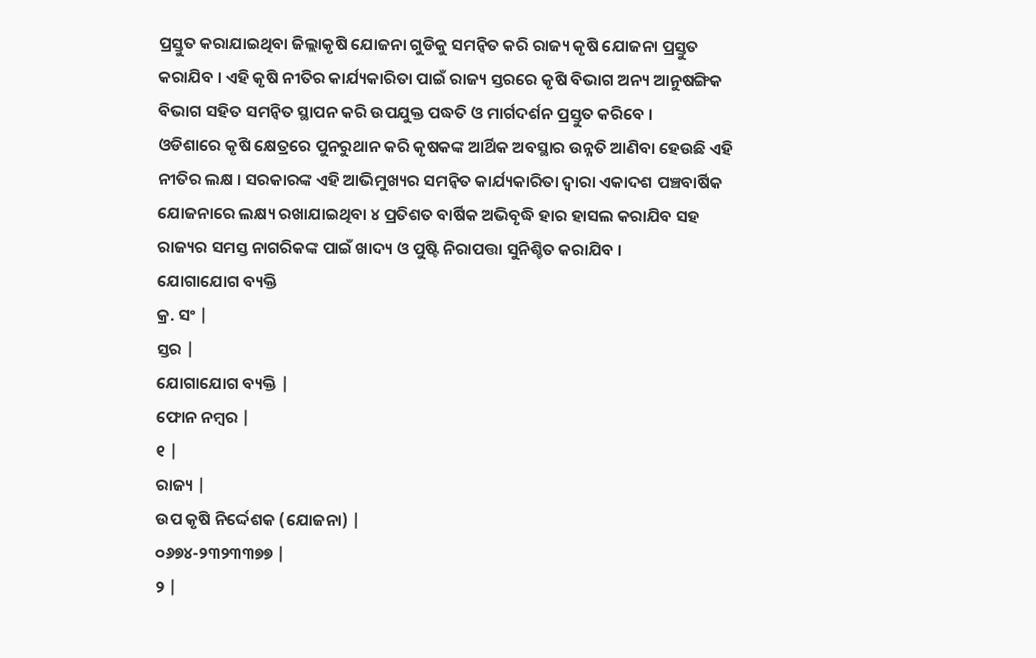ପ୍ରସ୍ତୁତ କରାଯାଇଥିବା ଜିଲ୍ଲାକୃଷି ଯୋଜନା ଗୁଡିକୁ ସମନ୍ଵିତ କରି ରାଜ୍ୟ କୃଷି ଯୋଜନା ପ୍ରସ୍ତୁତ କରାଯିବ । ଏହି କୃଷି ନୀତିର କାର୍ଯ୍ୟକାରିତା ପାଇଁ ରାଜ୍ୟ ସ୍ତରରେ କୃଷି ବିଭାଗ ଅନ୍ୟ ଆନୁଷଙ୍ଗିକ ବିଭାଗ ସହିତ ସମନ୍ଵିତ ସ୍ଥାପନ କରି ଉପଯୁକ୍ତ ପଦ୍ଧତି ଓ ମାର୍ଗଦର୍ଶନ ପ୍ରସ୍ତୁତ କରିବେ ।
ଓଡିଶାରେ କୃଷି କ୍ଷେତ୍ରରେ ପୁନରୁଥାନ କରି କୃଷକଙ୍କ ଆର୍ଥିକ ଅବସ୍ଥାର ଉନ୍ନତି ଆଣିବା ହେଉଛି ଏହି ନୀତିର ଲକ୍ଷ । ସରକାରଙ୍କ ଏହି ଆଭିମୁଖ୍ୟର ସମନ୍ଵିତ କାର୍ଯ୍ୟକାରିତା ଦ୍ଵାରା ଏକାଦଶ ପଞ୍ଚବାର୍ଷିକ ଯୋଜନାରେ ଲକ୍ଷ୍ୟ ରଖାଯାଇଥିବା ୪ ପ୍ରତିଶତ ବାର୍ଷିକ ଅଭିବୃଦ୍ଧି ହାର ହାସଲ କରାଯିବ ସହ ରାଜ୍ୟର ସମସ୍ତ ନାଗରିକଙ୍କ ପାଇଁ ଖାଦ୍ୟ ଓ ପୁଷ୍ଟି ନିରାପତ୍ତା ସୁନିଶ୍ଚିତ କରାଯିବ ।
ଯୋଗାଯୋଗ ବ୍ୟକ୍ତି
କ୍ର. ସଂ |
ସ୍ତର |
ଯୋଗାଯୋଗ ବ୍ୟକ୍ତି |
ଫୋନ ନମ୍ବର |
୧ |
ରାଜ୍ୟ |
ଉପ କୃଷି ନିର୍ଦ୍ଦେଶକ (ଯୋଜନା) |
୦୬୭୪-୨୩୨୩୩୭୭ |
୨ |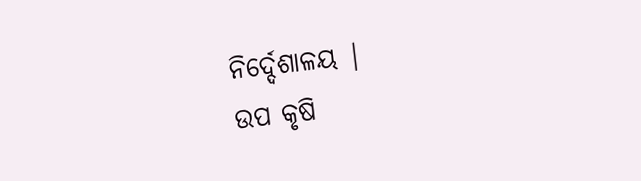ନିର୍ଦ୍ଦେଶାଳୟ |
ଉପ କୃଷି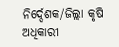ନିର୍ଦ୍ଦେଶକ/ଜିଲ୍ଲା କୃଷି ଅଧିକାରୀ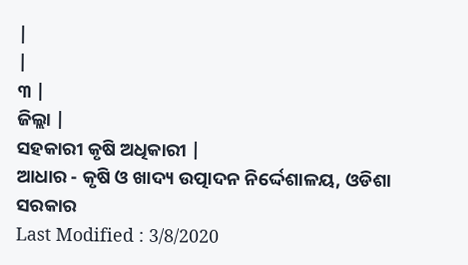|
|
୩ |
ଜିଲ୍ଲା |
ସହକାରୀ କୃଷି ଅଧିକାରୀ |
ଆଧାର - କୃଷି ଓ ଖାଦ୍ୟ ଉତ୍ପାଦନ ନିର୍ଦ୍ଦେଶାଳୟ, ଓଡିଶା ସରକାର
Last Modified : 3/8/2020